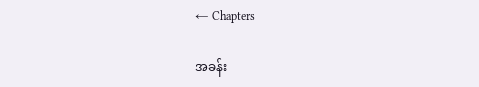← Chapters

အခန်း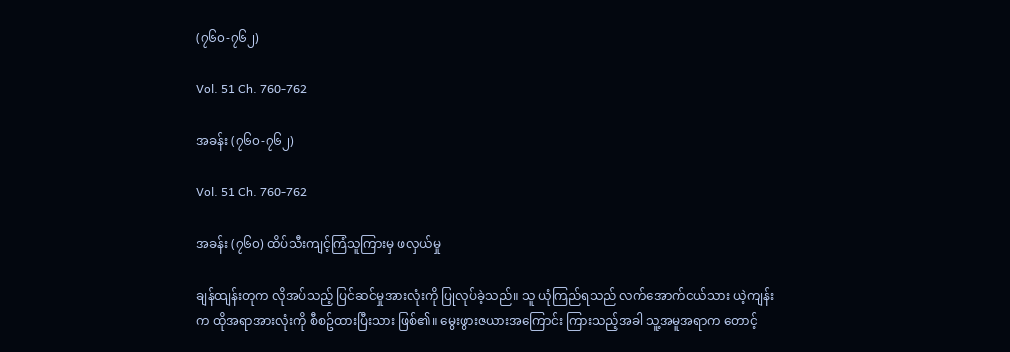(၇၆၀-၇၆၂)

Vol. 51 Ch. 760-762

အခန်း (၇၆၀-၇၆၂)

Vol. 51 Ch. 760-762

အခန်း (၇၆၀) ထိပ်သီးကျင့်ကြံသူကြားမှ ဖလှယ်မှု

ချန်ထျန်းတုက လိုအပ်သည့် ပြင်ဆင်မှုအားလုံးကို ပြုလုပ်ခဲ့သည်။ သူ ယုံကြည်ရသည် လက်အောက်ငယ်သား ယဲ့ကျန်းက ထိုအရာအားလုံးကို စီစဥ်ထားပြီးသား ဖြစ်၏။ မွေးဖွားဇယားအကြောင်း ကြားသည့်အခါ သူ့အမူအရာက တောင့်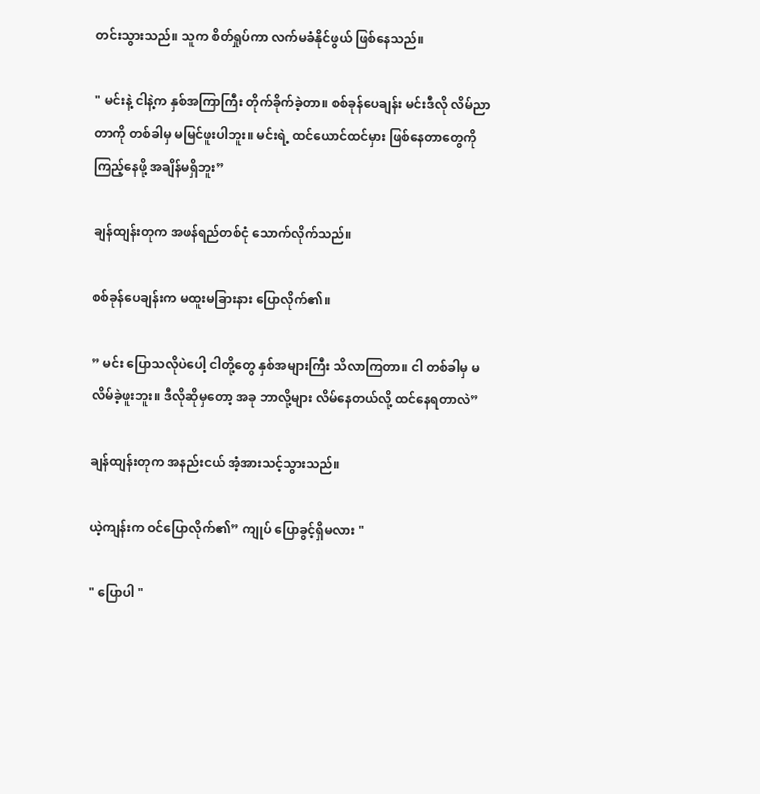တင်းသွားသည်။ သူက စိတ်ရှုပ်ကာ လက်မခံနိုင်ဖွယ် ဖြစ်နေသည်။

" မင်းနဲ့ ငါနဲ့က နှစ်အကြာကြီး တိုက်ခိုက်ခဲ့တာ။ စစ်ခုန်ပေချန်း မင်းဒီလို လိမ်ညာတာကို တစ်ခါမှ မမြင်ဖူးပါဘူး။ မင်းရဲ့ ထင်ယောင်ထင်မှား ဖြစ်နေတာတွေကို ကြည့်နေဖို့ အချိန်မရှိဘူး”

ချန်ထျန်းတုက အဖန်ရည်တစ်ငုံ သောက်လိုက်သည်။

စစ်ခုန်ပေချန်းက မထူးမခြားနား ပြောလိုက်၏။

” မင်း ပြောသလိုပဲပေါ့ ငါတို့တွေ နှစ်အများကြီး သိလာကြတာ။ ငါ တစ်ခါမှ မလိမ်ခဲ့ဖူးဘူး။ ဒီလိုဆိုမှတော့ အခု ဘာလို့များ လိမ်နေတယ်လို့ ထင်နေရတာလဲ”

ချန်ထျန်းတုက အနည်းငယ် အံ့အားသင့်သွားသည်။

ယဲ့ကျန်းက ဝင်ပြောလိုက်၏” ကျုပ် ပြောခွင့်ရှိမလား "

" ပြောပါ "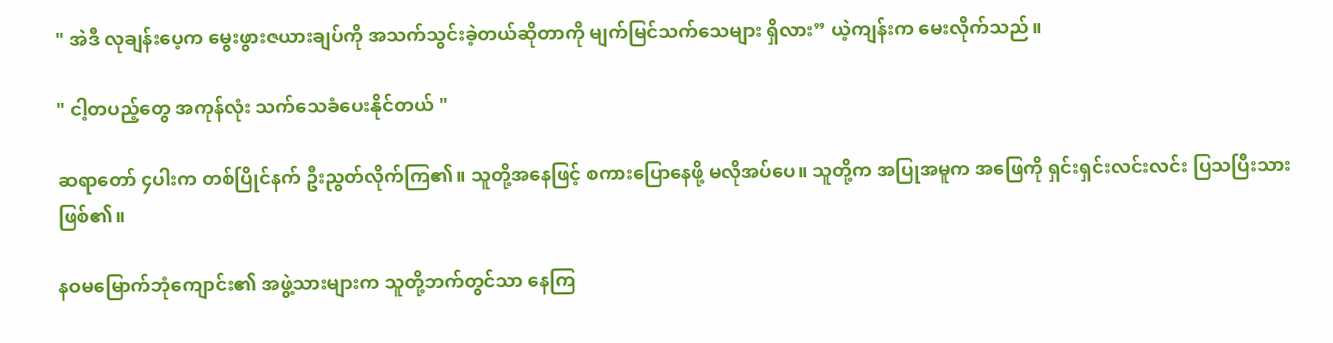" အဲဒီ လုချန်းပေ့က မွေးဖွားဇယားချပ်ကို အသက်သွင်းခဲ့တယ်ဆိုတာကို မျက်မြင်သက်သေများ ရှိလား” ယဲ့ကျန်းက မေးလိုက်သည်။

" ငါ့တပည့်တွေ အကုန်လုံး သက်သေခံပေးနိုင်တယ် "

ဆရာတော် ၄ပါးက တစ်ပြိုင်နက် ဦးညွတ်လိုက်ကြ၏။ သူတို့အနေဖြင့် စကားပြောနေဖို့ မလိုအပ်ပေ။ သူတို့က အပြုအမူက အဖြေကို ရှင်းရှင်းလင်းလင်း ပြသပြီးသား ဖြစ်၏။

နဝမမြောက်ဘုံကျောင်း၏ အဖွဲ့သားများက သူတို့ဘက်တွင်သာ နေကြ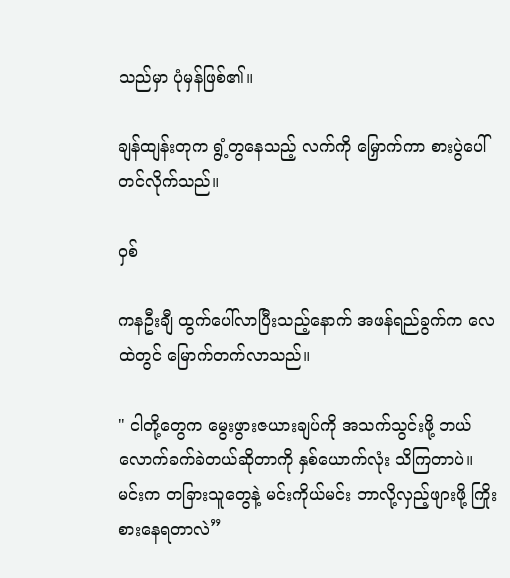သည်မှာ ပုံမှန်ဖြစ်၏။

ချန်ထျန်းတုက ရွံ့တွနေသည့် လက်ကို မြှောက်ကာ စားပွဲပေါ်တင်လိုက်သည်။

ဝှစ်

ကနဦးချီ ထွက်ပေါ်လာပြီးသည့်နောက် အဖန်ရည်ခွက်က လေထဲတွင် မြောက်တက်လာသည်။

" ငါတို့တွေက မွေးဖွားဇယားချပ်ကို အသက်သွင်းဖို့ ဘယ်လောက်ခက်ခဲတယ်ဆိုတာကို နှစ်ယောက်လုံး သိကြတာပဲ။ မင်းက တခြားသူတွေနဲ့ မင်းကိုယ်မင်း ဘာလို့လှည့်ဖျားဖို့ ကြိုးစားနေရတာလဲ”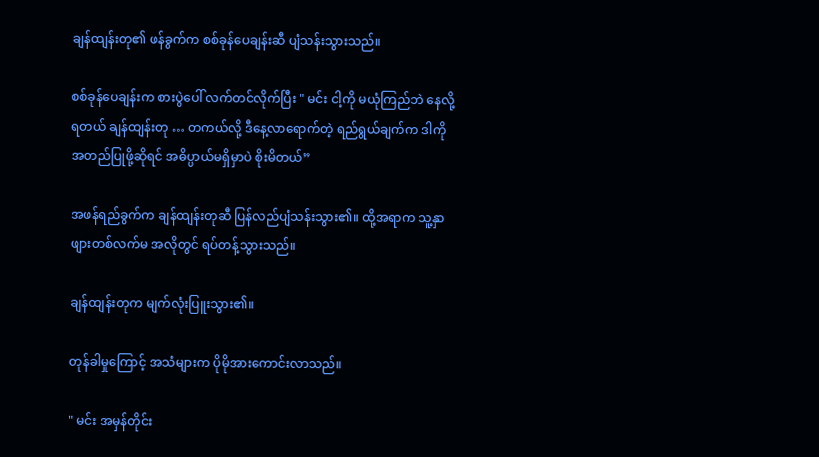ချန်ထျန်းတု၏ ဖန်ခွက်က စစ်ခုန်ပေချန်းဆီ ပျံသန်းသွားသည်။

စစ်ခုန်ပေချန်းက စားပွဲပေါ် လက်တင်လိုက်ပြီး " မင်း ငါ့ကို မယုံကြည်ဘဲ နေလို့ရတယ် ချန်ထျန်းတု … တကယ်လို့ ဒီနေ့လာရောက်တဲ့ ရည်ရွယ်ချက်က ဒါကို အတည်ပြုဖို့ဆိုရင် အဓိပ္ပာယ်မရှိမှာပဲ စိုးမိတယ်”

အဖန်ရည်ခွက်က ချန်ထျန်းတုဆီ ပြန်လည်ပျံသန်းသွား၏။ ထို့အရာက သူ့နှာဖျားတစ်လက်မ အလိုတွင် ရပ်တန့်သွားသည်။

ချန်ထျန်းတုက မျက်လုံးပြူးသွား၏။

တုန်ခါမှုကြောင့် အသံများက ပိုမိုအားကောင်းလာသည်။

" မင်း အမှန်တိုင်း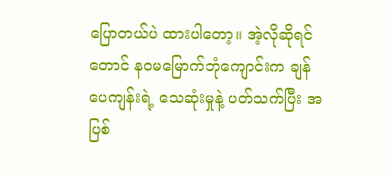ပြောတယ်ပဲ ထားပါတော့။ အဲ့လိုဆိုရင်တောင် နဝမမြောက်ဘုံကျောင်းက ချန်ပေကျန်းရဲ့ သေဆုံးမှုနဲ့ ပတ်သက်ပြီး အပြစ်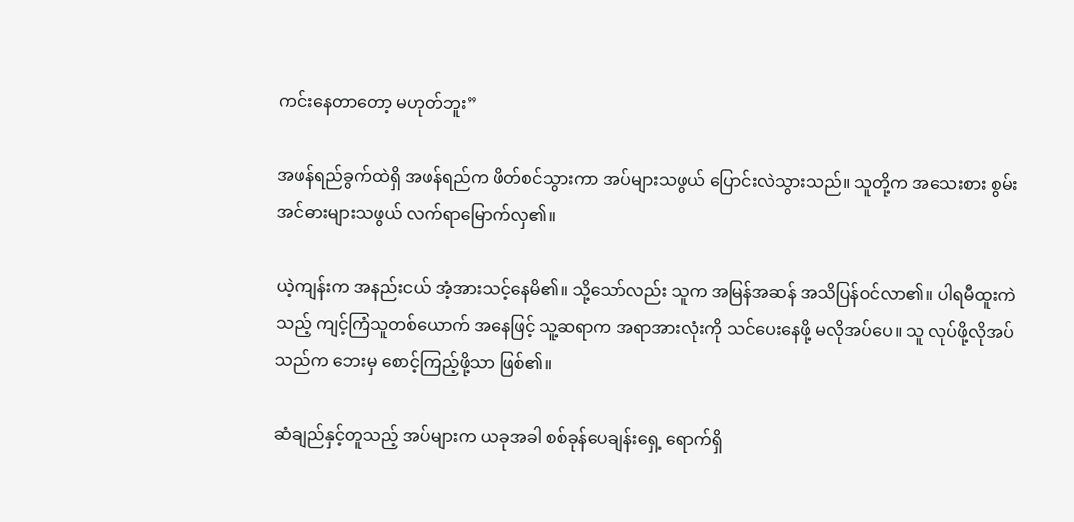ကင်းနေတာတော့ မဟုတ်ဘူး”

အဖန်ရည်ခွက်ထဲရှိ အဖန်ရည်က ဖိတ်စင်သွားကာ အပ်များသဖွယ် ပြောင်းလဲသွားသည်။ သူတို့က အသေးစား စွမ်းအင်ဓားများသဖွယ် လက်ရာမြောက်လှ၏။

ယဲ့ကျန်းက အနည်းငယ် အံ့အားသင့်နေမိ၏။ သို့သော်လည်း သူက အမြန်အဆန် အသိပြန်ဝင်လာ၏။ ပါရမီထူးကဲသည့် ကျင့်ကြံသူတစ်ယောက် အနေဖြင့် သူ့ဆရာက အရာအားလုံးကို သင်ပေးနေဖို့ မလိုအပ်ပေ။ သူ လုပ်ဖို့လိုအပ်သည်က ဘေးမှ စောင့်ကြည့်ဖို့သာ ဖြစ်၏။

ဆံချည်နှင့်တူသည့် အပ်များက ယခုအခါ စစ်ခုန်ပေချန်းရှေ့ ရောက်ရှိ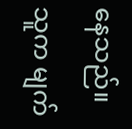နေသည်။ သူက မျက်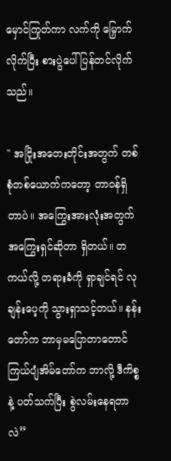မှောင်ကြုတ်ကာ လက်ကို မြှောက်လိုက်ပြီး စားပွဲပေါ် ပြန်တင်လိုက်သည်။

" အငြိုးအတေးတိုင်းအတွက် တစ်စုံတစ်ယောက်ကတော့ တာဝန်ရှိတာပဲ။ အကြွေးအားလုံးအတွက် အကြွေးရှင်ဆိုတာ ရှိတယ်။ တကယ်လို့ တရားခံကို ရှာချင်ရင် လုချန်းပေ့ကို သွားရှာသင့်တယ်။ နန်းတော်က ဘာမှမပြောတာတောင် ကြယ်ပျံအိမ်တော်က ဘာလို့ ဒီကိစ္စနဲ့ ပတ်သက်ပြီး စွဲလမ်းနေရတာလဲ”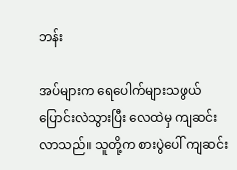ဘန်း

အပ်များက ရေပေါက်များသဖွယ် ပြောင်းလဲသွားပြီး လေထဲမှ ကျဆင်းလာသည်။ သူတို့က စားပွဲပေါ် ကျဆင်း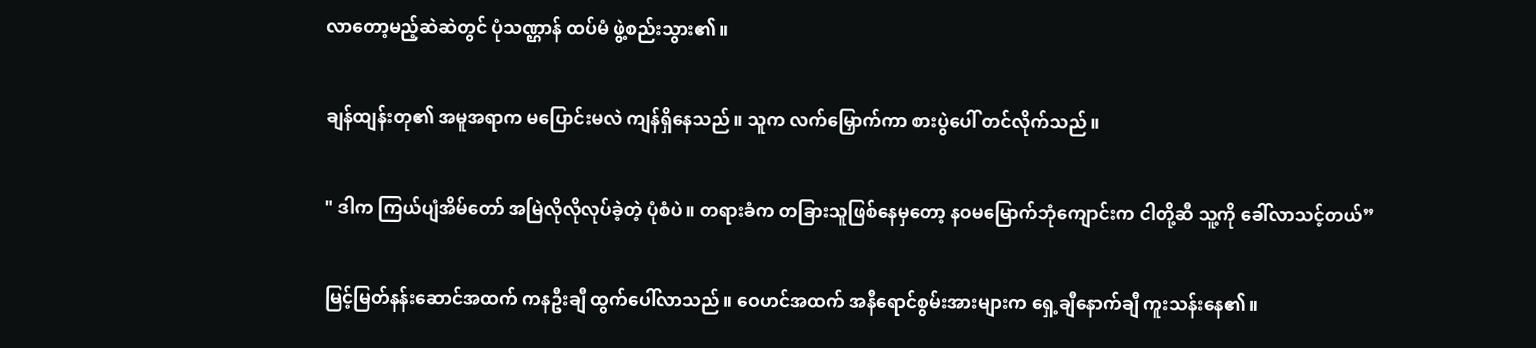လာတော့မည့်ဆဲဆဲတွင် ပုံသဏ္ဌာန် ထပ်မံ ဖွဲ့စည်းသွား၏။

ချန်ထျန်းတု၏ အမူအရာက မပြောင်းမလဲ ကျန်ရှိနေသည်။ သူက လက်မြှောက်ကာ စားပွဲပေါ် တင်လိုက်သည်။

" ဒါက ကြယ်ပျံအိမ်တော် အမြဲလိုလိုလုပ်ခဲ့တဲ့ ပုံစံပဲ။ တရားခံက တခြားသူဖြစ်နေမှတော့ နဝမမြောက်ဘုံကျောင်းက ငါတို့ဆီ သူ့ကို ခေါ်လာသင့်တယ်”

မြင့်မြတ်နန်းဆောင်အထက် ကနဦးချီ ထွက်ပေါ်လာသည်။ ဝေဟင်အထက် အနီရောင်စွမ်းအားများက ရှေ့ချီနောက်ချီ ကူးသန်းနေ၏။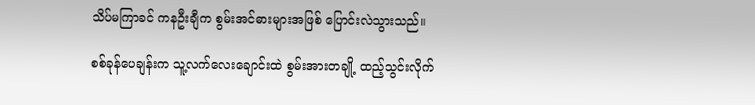သိပ်မကြာခင် ကနဦးချီက စွမ်းအင်ဓားများအဖြစ် ပြောင်းလဲသွားသည်။

စစ်ခုန်ပေချန်းက သူ့လက်လေးချောင်းထဲ စွမ်းအားတချို့ ထည့်သွင်းလိုက်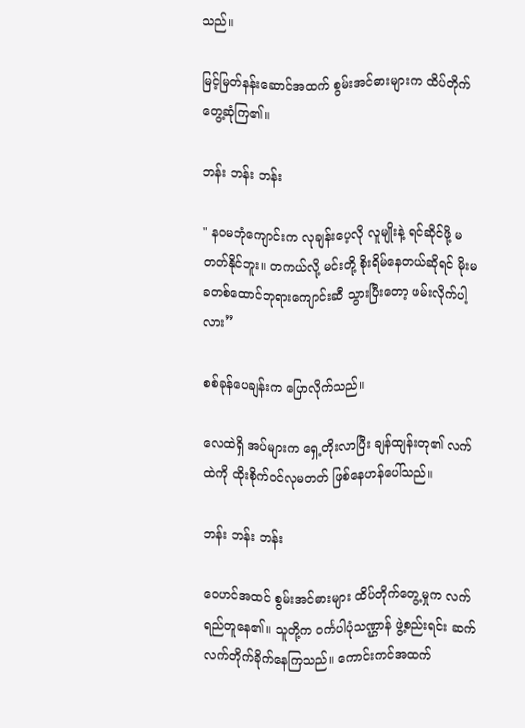သည်။

မြင့်မြတ်နန်းဆောင်အထက် စွမ်းအင်ဓားများက ထိပ်တိုက်တွေ့ဆုံကြ၏။

ဘန်း ဘန်း ဘန်း

" နဝမဘုံကျောင်းက လုချန်းပေ့လို လူမျိုးနဲ့ ရင်ဆိုင်ဖို့ မတတ်နိုင်ဘူး။ တကယ်လို့ မင်းတို့ စိုးရိမ်နေတယ်ဆိုရင် မိုးမခတစ်ထောင်ဘုရားကျောင်းဆီ သွားပြီးတော့ ဖမ်းလိုက်ပါ့လား”

စစ်ခုန်ပေချန်းက ပြောလိုက်သည်။

လေထဲရှိ အပ်များက ရှေ့တိုးလာပြီး ချန်ထျန်းတု၏ လက်ထဲကို ထိုးစိုက်ဝင်လုမတတ် ဖြစ်နေဟန်ပေါ်သည်။

ဘန်း ဘန်း ဘန်း

ဝေဟင်အထင် စွမ်းအင်ဓားများ ထိပ်တိုက်တွေ့မှုက လက်ရည်တူနေ၏။ သူတို့က ဝင်္ကပါပုံသဏ္ဌာန် ဖွဲ့စည်းရင်း ဆက်လက်တိုက်ခိုက်နေကြသည်။ ကောင်းကင်အထက်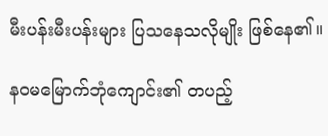မီးပန်းမီးပန်းများ ပြသနေသလိုမျိုး ဖြစ်နေ၏။

နဝမမြောက်ဘုံကျောင်း၏ တပည့်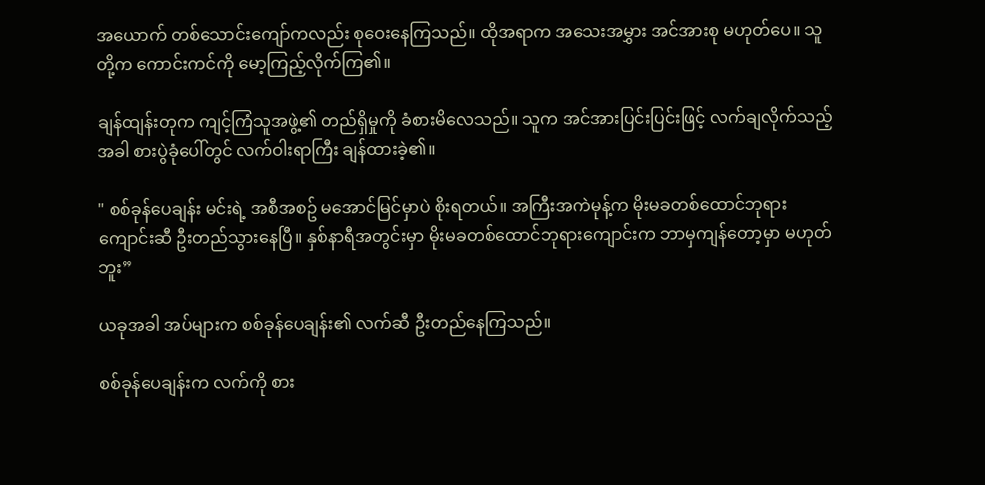အယောက် တစ်သောင်းကျော်ကလည်း စုဝေးနေကြသည်။ ထိုအရာက အသေးအမွှား အင်အားစု မဟုတ်ပေ။ သူတို့က ကောင်းကင်ကို မော့ကြည့်လိုက်ကြ၏။

ချန်ထျန်းတုက ကျင့်ကြံသူအဖွဲ့၏ တည်ရှိမှုကို ခံစားမိလေသည်။ သူက အင်အားပြင်းပြင်းဖြင့် လက်ချလိုက်သည့်အခါ စားပွဲခုံပေါ်တွင် လက်ဝါးရာကြီး ချန်ထားခဲ့၏။

" စစ်ခုန်ပေချန်း မင်းရဲ့ အစီအစဥ် မအောင်မြင်မှာပဲ စိုးရတယ်။ အကြီးအကဲမုန့်က မိုးမခတစ်ထောင်ဘုရားကျောင်းဆီ ဦးတည်သွားနေပြီ။ နှစ်နာရီအတွင်းမှာ မိုးမခတစ်ထောင်ဘုရားကျောင်းက ဘာမှကျန်တော့မှာ မဟုတ်ဘူး”

ယခုအခါ အပ်များက စစ်ခုန်ပေချန်း၏ လက်ဆီ ဦးတည်နေကြသည်။

စစ်ခုန်ပေချန်းက လက်ကို စား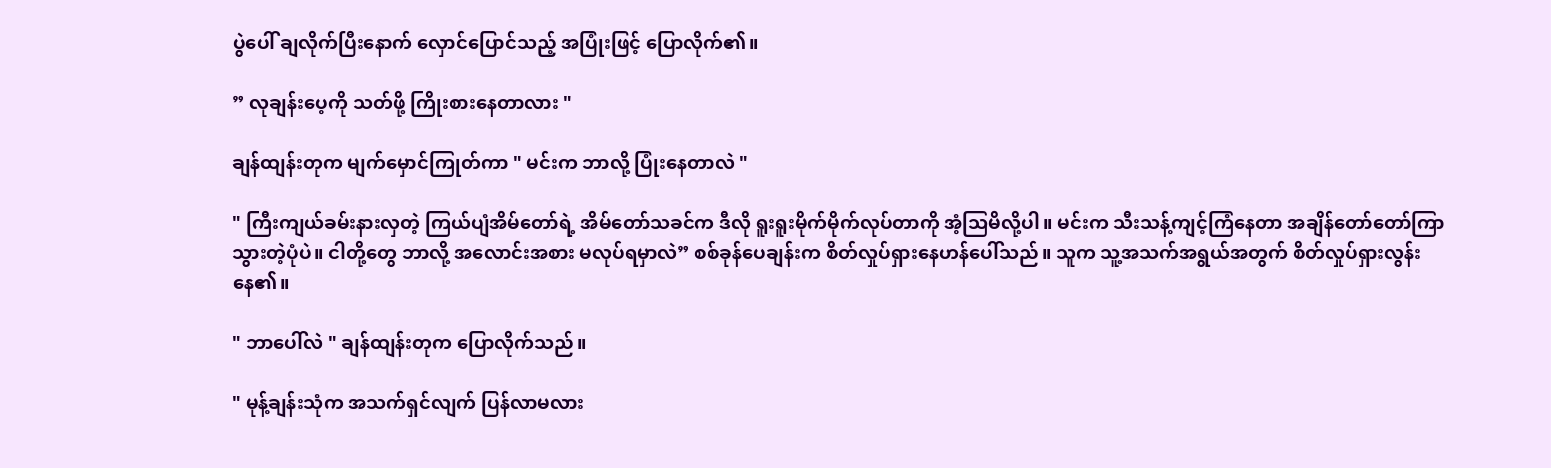ပွဲပေါ် ချလိုက်ပြီးနောက် လှောင်ပြောင်သည့် အပြုံးဖြင့် ပြောလိုက်၏။

” လုချန်းပေ့ကို သတ်ဖို့ ကြိုးစားနေတာလား "

ချန်ထျန်းတုက မျက်မှောင်ကြုတ်ကာ " မင်းက ဘာလို့ ပြုံးနေတာလဲ "

" ကြီးကျယ်ခမ်းနားလှတဲ့ ကြယ်ပျံအိမ်တော်ရဲ့ အိမ်တော်သခင်က ဒီလို ရူးရူးမိုက်မိုက်လုပ်တာကို အံ့သြမိလို့ပါ။ မင်းက သီးသန့်ကျင့်ကြံနေတာ အချိန်တော်တော်ကြာသွားတဲ့ပုံပဲ။ ငါတို့တွေ ဘာလို့ အလောင်းအစား မလုပ်ရမှာလဲ” စစ်ခုန်ပေချန်းက စိတ်လှုပ်ရှားနေဟန်ပေါ်သည်။ သူက သူ့အသက်အရွယ်အတွက် စိတ်လှုပ်ရှားလွန်းနေ၏။

" ဘာပေါ်လဲ " ချန်ထျန်းတုက ပြောလိုက်သည်။

" မုန့်ချန်းသုံက အသက်ရှင်လျက် ပြန်လာမလား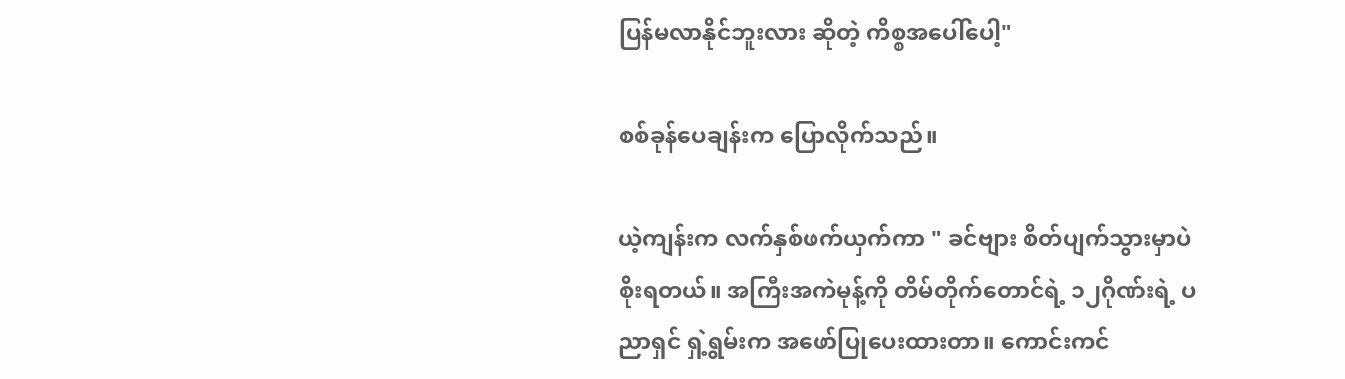ပြန်မလာနိုင်ဘူးလား ဆိုတဲ့ ကိစ္စအပေါ်ပေါ့"

စစ်ခုန်ပေချန်းက ပြောလိုက်သည်။

ယဲ့ကျန်းက လက်နှစ်ဖက်ယှက်ကာ " ခင်ဗျား စိတ်ပျက်သွားမှာပဲ စိုးရတယ်။ အကြီးအကဲမုန့်ကို တိမ်တိုက်တောင်ရဲ့ ၁၂ဂိုဏ်းရဲ့ ပညာရှင် ရှဲ့ရွမ်းက အဖော်ပြုပေးထားတာ။ ကောင်းကင်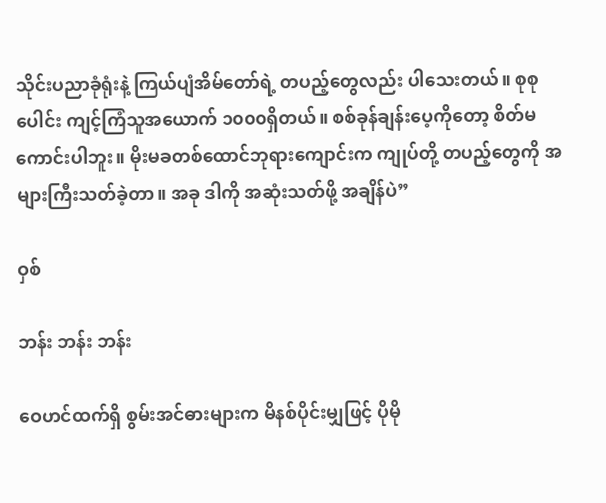သိုင်းပညာခုံရုံးနဲ့ ကြယ်ပျံအိမ်တော်ရဲ့ တပည့်တွေလည်း ပါသေးတယ်။ စုစုပေါင်း ကျင့်ကြံသူအယောက် ၁၀၀၀ရှိတယ်။ စစ်ခုန်ချန်းပေ့ကိုတော့ စိတ်မကောင်းပါဘူး။ မိုးမခတစ်ထောင်ဘုရားကျောင်းက ကျုပ်တို့ တပည့်တွေကို အများကြီးသတ်ခဲ့တာ။ အခု ဒါကို အဆုံးသတ်ဖို့ အချိန်ပဲ”

ဝှစ်

ဘန်း ဘန်း ဘန်း

ဝေဟင်ထက်ရှိ စွမ်းအင်ဓားများက မိနစ်ပိုင်းမျှဖြင့် ပိုမို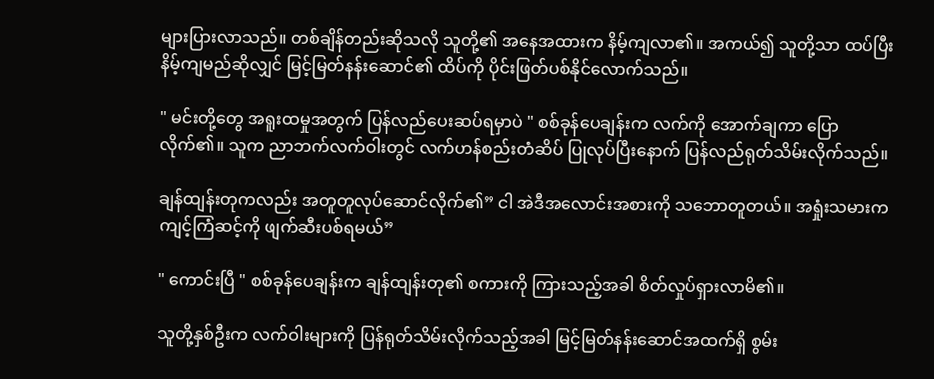များပြားလာသည်။ တစ်ချိန်တည်းဆိုသလို သူတို့၏ အနေအထားက နိမ့်ကျလာ၏။ အကယ်၍ သူတို့သာ ထပ်ပြီး နိမ့်ကျမည်ဆိုလျှင် မြင့်မြတ်နန်းဆောင်၏ ထိပ်ကို ပိုင်းဖြတ်ပစ်နိုင်လောက်သည်။

" မင်းတို့တွေ အရူးထမှုအတွက် ပြန်လည်ပေးဆပ်ရမှာပဲ " စစ်ခုန်ပေချန်းက လက်ကို အောက်ချကာ ပြောလိုက်၏။ သူက ညာဘက်လက်ဝါးတွင် လက်ဟန်စည်းတံဆိပ် ပြုလုပ်ပြီးနောက် ပြန်လည်ရုတ်သိမ်းလိုက်သည်။

ချန်ထျန်းတုကလည်း အတူတူလုပ်ဆောင်လိုက်၏” ငါ အဲဒီအလောင်းအစားကို သဘောတူတယ်။ အရှုံးသမားက ကျင့်ကြံဆင့်ကို ဖျက်ဆီးပစ်ရမယ်”

" ကောင်းပြီ " စစ်ခုန်ပေချန်းက ချန်ထျန်းတု၏ စကားကို ကြားသည့်အခါ စိတ်လှုပ်ရှားလာမိ၏။

သူတို့နှစ်ဦးက လက်ဝါးများကို ပြန်ရုတ်သိမ်းလိုက်သည့်အခါ မြင့်မြတ်နန်းဆောင်အထက်ရှိ စွမ်း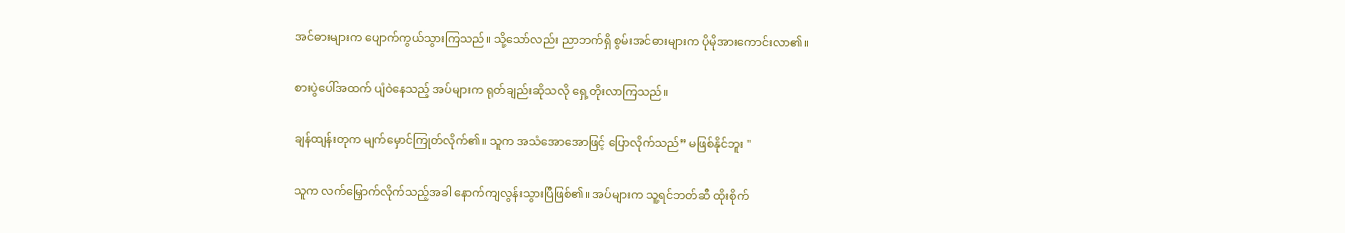အင်ဓားများက ပျောက်ကွယ်သွားကြသည်။ သို့သော်လည်း ညာဘက်ရှိ စွမ်းအင်ဓားများက ပိုမိုအားကောင်းလာ၏။

စားပွဲပေါ်အထက် ပျံဝဲနေသည့် အပ်များက ရုတ်ချည်းဆိုသလို ရှေ့တိုးလာကြသည်။

ချန်ထျန်းတုက မျက်မှောင်ကြုတ်လိုက်၏။ သူက အသံအောအောဖြင့် ပြောလိုက်သည်” မဖြစ်နိုင်ဘူး "

သူက လက်မြှောက်လိုက်သည့်အခါ နောက်ကျလွန်းသွားပြီဖြစ်၏။ အပ်များက သူ့ရင်ဘတ်ဆီ ထိုးစိုက်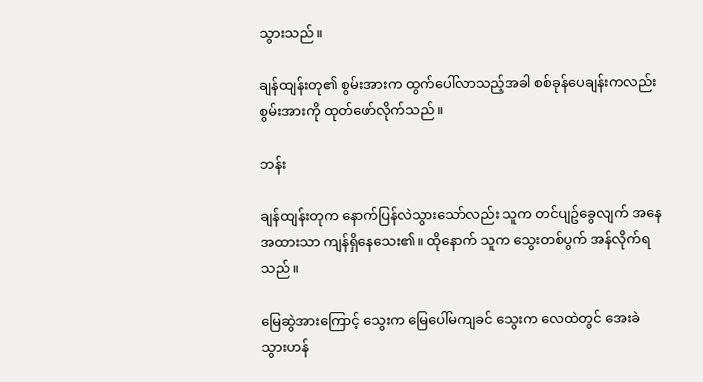သွားသည်။

ချန်ထျန်းတု၏ စွမ်းအားက ထွက်ပေါ်လာသည့်အခါ စစ်ခုန်ပေချန်းကလည်း စွမ်းအားကို ထုတ်ဖော်လိုက်သည်။

ဘန်း

ချန်ထျန်းတုက နောက်ပြန်လဲသွားသော်လည်း သူက တင်ပျဥ်ခွေလျက် အနေအထားသာ ကျန်ရှိနေသေး၏။ ထိုနောက် သူက သွေးတစ်ပွက် အန်လိုက်ရသည်။

မြေဆွဲအားကြောင့် သွေးက မြေပေါ်မကျခင် သွေးက လေထဲတွင် အေးခဲသွားဟန်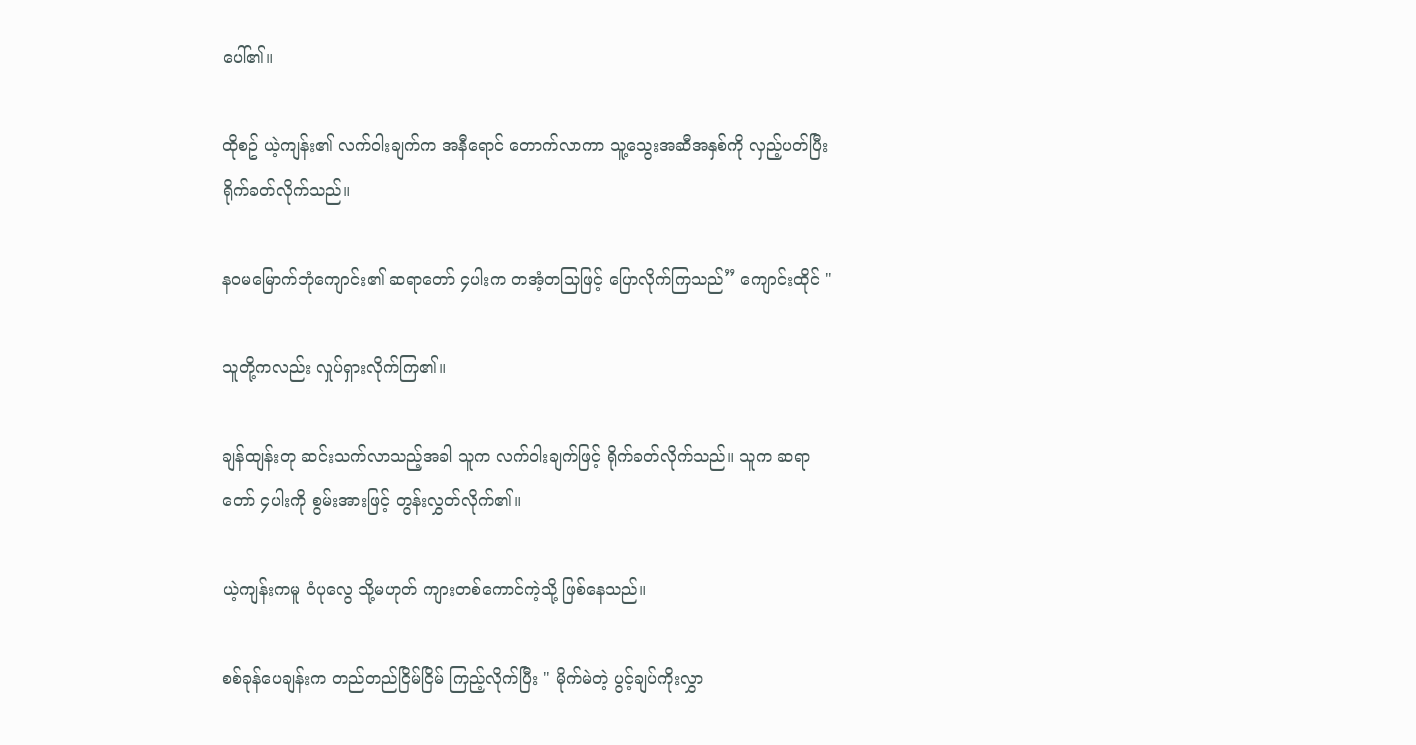ပေါ်၏။

ထိုစဥ် ယဲ့ကျန်း၏ လက်ဝါးချက်က အနီရောင် တောက်လာကာ သူ့သွေးအဆီအနှစ်ကို လှည့်ပတ်ပြီး ရိုက်ခတ်လိုက်သည်။

နဝမမြောက်ဘုံကျောင်း၏ ဆရာတော် ၄ပါးက တအံ့တသြဖြင့် ပြောလိုက်ကြသည်” ကျောင်းထိုင် "

သူတို့ကလည်း လှုပ်ရှားလိုက်ကြ၏။

ချန်ထျန်းတု ဆင်းသက်လာသည့်အခါ သူက လက်ဝါးချက်ဖြင့် ရိုက်ခတ်လိုက်သည်။ သူက ဆရာတော် ၄ပါးကို စွမ်းအားဖြင့် တွန်းလွှတ်လိုက်၏။

ယဲ့ကျန်းကမူ ဝံပုလွေ သို့မဟုတ် ကျားတစ်ကောင်ကဲ့သို့ ဖြစ်နေသည်။

စစ်ခုန်ပေချန်းက တည်တည်ငြိမ်ငြိမ် ကြည့်လိုက်ပြီး " မိုက်မဲတဲ့ ပွင့်ချပ်ကိုးလွှာ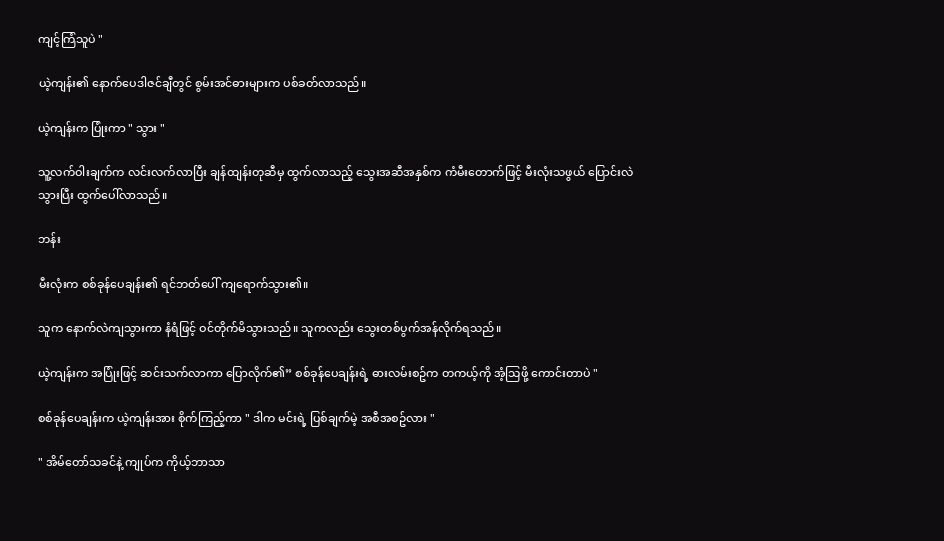ကျင့်ကြံသူပဲ "

ယဲ့ကျန်း၏ နောက်ပေဒါဇင်ချီတွင် စွမ်းအင်ဓားများက ပစ်ခတ်လာသည်။

ယဲ့ကျန်းက ပြုံးကာ " သွား "

သူ့လက်ဝါးချက်က လင်းလက်လာပြီး ချန်ထျန်းတုဆီမှ ထွက်လာသည့် သွေးအဆီအနှစ်က ကံမီးတောက်ဖြင့် မီးလုံးသဖွယ် ပြောင်းလဲသွားပြီး ထွက်ပေါ်လာသည်။

ဘန်း

မီးလုံးက စစ်ခုန်ပေချန်း၏ ရင်ဘတ်ပေါ် ကျရောက်သွား၏။

သူက နောက်လဲကျသွားကာ နံရံဖြင့် ဝင်တိုက်မိသွားသည်။ သူကလည်း သွေးတစ်ပွက်အန်လိုက်ရသည်။

ယဲ့ကျန်းက အပြုံးဖြင့် ဆင်းသက်လာကာ ပြောလိုက်၏” စစ်ခုန်ပေချန်းရဲ့ ဓားလမ်းစဥ်က တကယ့်ကို အံ့သြဖို့ ကောင်းတာပဲ "

စစ်ခုန်ပေချန်းက ယဲ့ကျန်းအား စိုက်ကြည့်ကာ " ဒါက မင်းရဲ့ ပြစ်ချက်မဲ့ အစီအစဥ်လား "

" အိမ်တော်သခင်နဲ့ ကျုပ်က ကိုယ့်ဘာသာ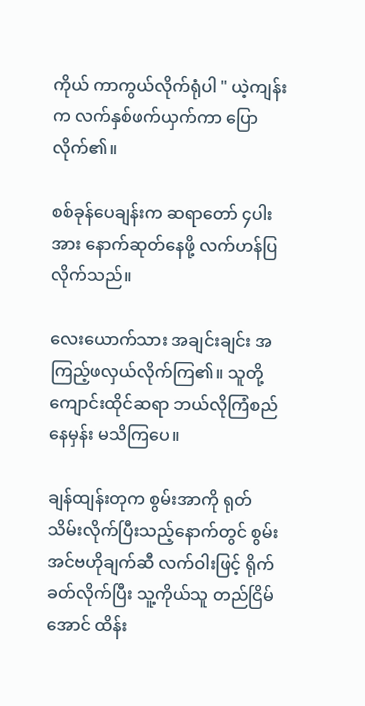ကိုယ် ကာကွယ်လိုက်ရုံပါ " ယဲ့ကျန်းက လက်နှစ်ဖက်ယှက်ကာ ပြောလိုက်၏။

စစ်ခုန်ပေချန်းက ဆရာတော် ၄ပါးအား နောက်ဆုတ်နေဖို့ လက်ဟန်ပြလိုက်သည်။

လေးယောက်သား အချင်းချင်း အကြည့်ဖလှယ်လိုက်ကြ၏။ သူတို့ ကျောင်းထိုင်ဆရာ ဘယ်လိုကြံစည်နေမှန်း မသိကြပေ။

ချန်ထျန်းတုက စွမ်းအာကို ရုတ်သိမ်းလိုက်ပြီးသည့်နောက်တွင် စွမ်းအင်ဗဟိုချက်ဆီ လက်ဝါးဖြင့် ရိုက်ခတ်လိုက်ပြီး သူ့ကိုယ်သူ တည်ငြိမ်အောင် ထိန်း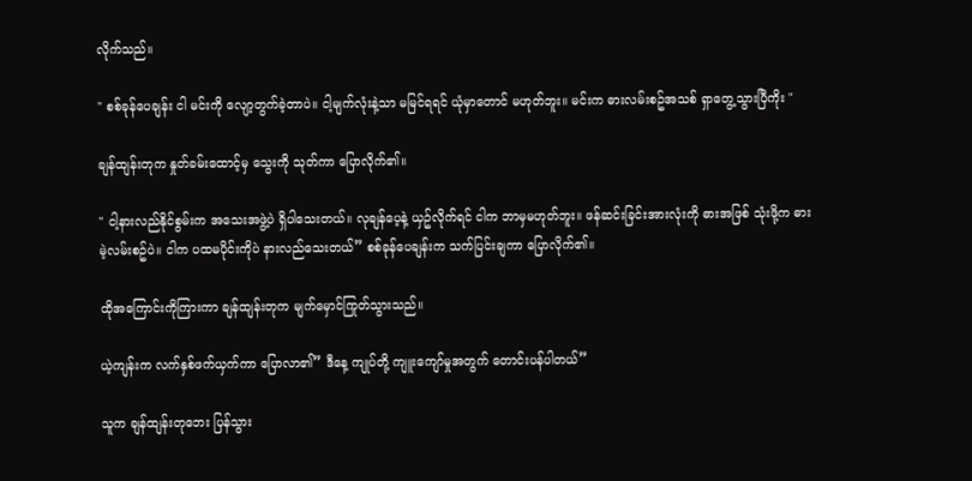လိုက်သည်။

" စစ်ခုန်ပေချန်း ငါ မင်းကို လျော့တွက်ခဲ့တာပဲ။ ငါ့မျက်လုံးနဲ့သာ မမြင်ရရင် ယုံမှာတောင် မဟုတ်ဘူး။ မင်းက ဓားလမ်းစဥ်အသစ် ရှာတွေ့သွားပြီကိုး "

ချန်ထျန်းတုက နှုတ်ခမ်းထောင့်မှ သွေးကို သုတ်ကာ ပြောလိုက်၏။

" ငါ့နားလည်နိုင်စွမ်းက အသေးအဖွဲ့ပဲ ရှိပါသေးတယ်။ လုချန်ပေ့နဲ့ ယှဥ်လိုက်ရင် ငါက ဘာမှမဟုတ်ဘူး။ ဖန်ဆင်းခြင်းအားလုံးကို ဓားအဖြစ် သုံးဖို့က ဓားမဲ့လမ်းစဥ်ပဲ။ ငါက ပထမပိုင်းကိုပဲ နားလည်သေးတယ်” စစ်ခုန်ပေချန်းက သက်ပြင်းချကာ ပြောလိုက်၏။

ထိုအကြောင်းကိုကြားကာ ချန်ထျန်းတုက မျက်မှောင်ကြုတ်သွားသည်။

ယဲ့ကျန်းက လက်နှစ်ဖက်ယှက်ကာ ပြောလာ၏” ဒီနေ့ ကျုပ်တို့ ကျူးကျော်မှုအတွက် တောင်းပန်ပါတယ်”

သူက ချန်ထျန်းတုဘေး ပြန်သွား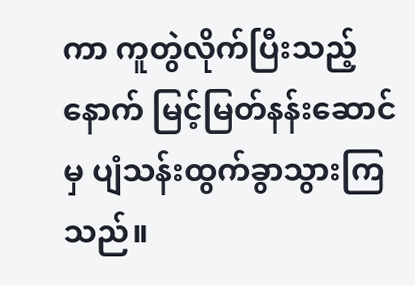ကာ ကူတွဲလိုက်ပြီးသည့်နောက် မြင့်မြတ်နန်းဆောင်မှ ပျံသန်းထွက်ခွာသွားကြသည်။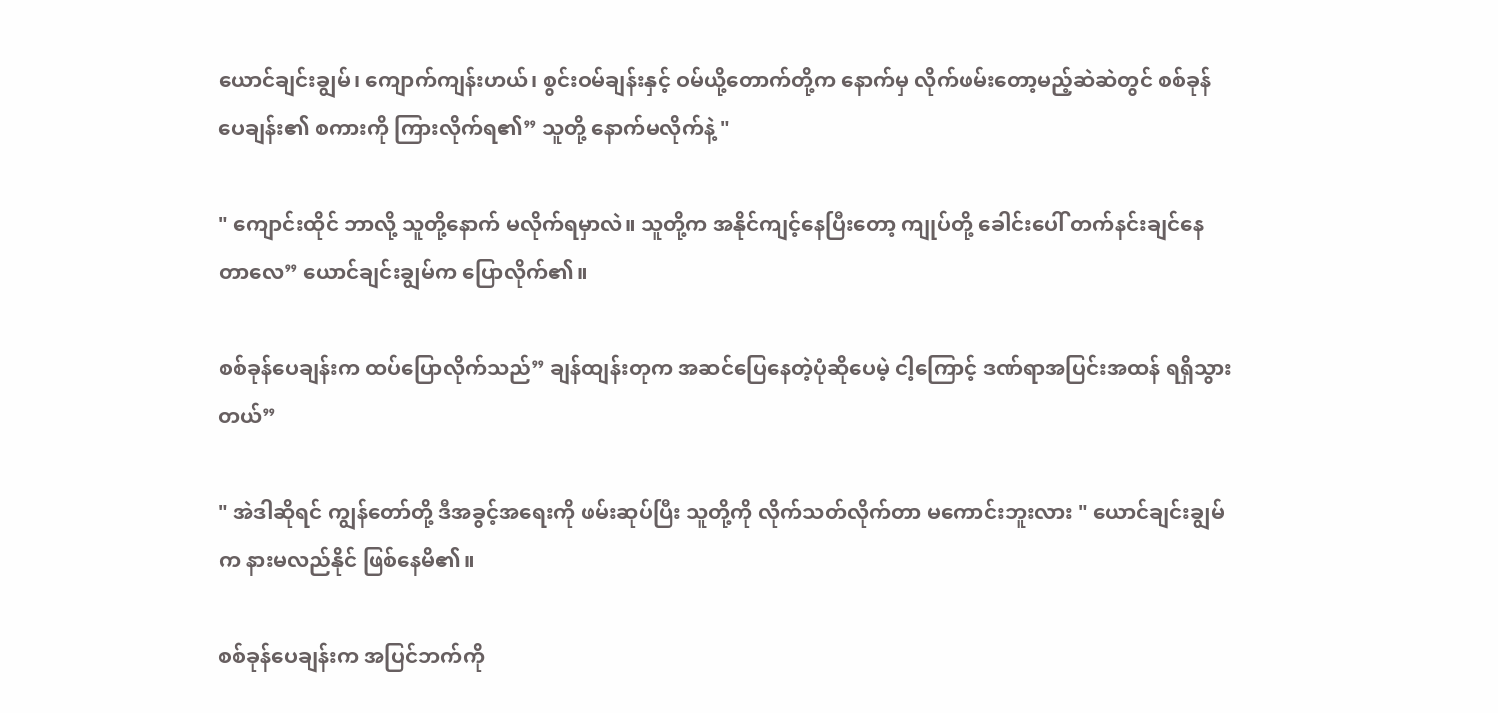ယောင်ချင်းချွမ်၊ ကျောက်ကျန်းဟယ်၊ စွင်းဝမ်ချန်းနှင့် ဝမ်ယို့တောက်တို့က နောက်မှ လိုက်ဖမ်းတော့မည့်ဆဲဆဲတွင် စစ်ခုန်ပေချန်း၏ စကားကို ကြားလိုက်ရ၏” သူတို့ နောက်မလိုက်နဲ့ "

" ကျောင်းထိုင် ဘာလို့ သူတို့နောက် မလိုက်ရမှာလဲ။ သူတို့က အနိုင်ကျင့်နေပြီးတော့ ကျုပ်တို့ ခေါင်းပေါ် တက်နင်းချင်နေတာလေ” ယောင်ချင်းချွမ်က ပြောလိုက်၏။

စစ်ခုန်ပေချန်းက ထပ်ပြောလိုက်သည်” ချန်ထျန်းတုက အဆင်ပြေနေတဲ့ပုံဆိုပေမဲ့ ငါ့ကြောင့် ဒဏ်ရာအပြင်းအထန် ရရှိသွားတယ်”

" အဲဒါဆိုရင် ကျွန်တော်တို့ ဒီအခွင့်အရေးကို ဖမ်းဆုပ်ပြီး သူတို့ကို လိုက်သတ်လိုက်တာ မကောင်းဘူးလား " ယောင်ချင်းချွမ်က နားမလည်နိုင် ဖြစ်နေမိ၏။

စစ်ခုန်ပေချန်းက အပြင်ဘက်ကို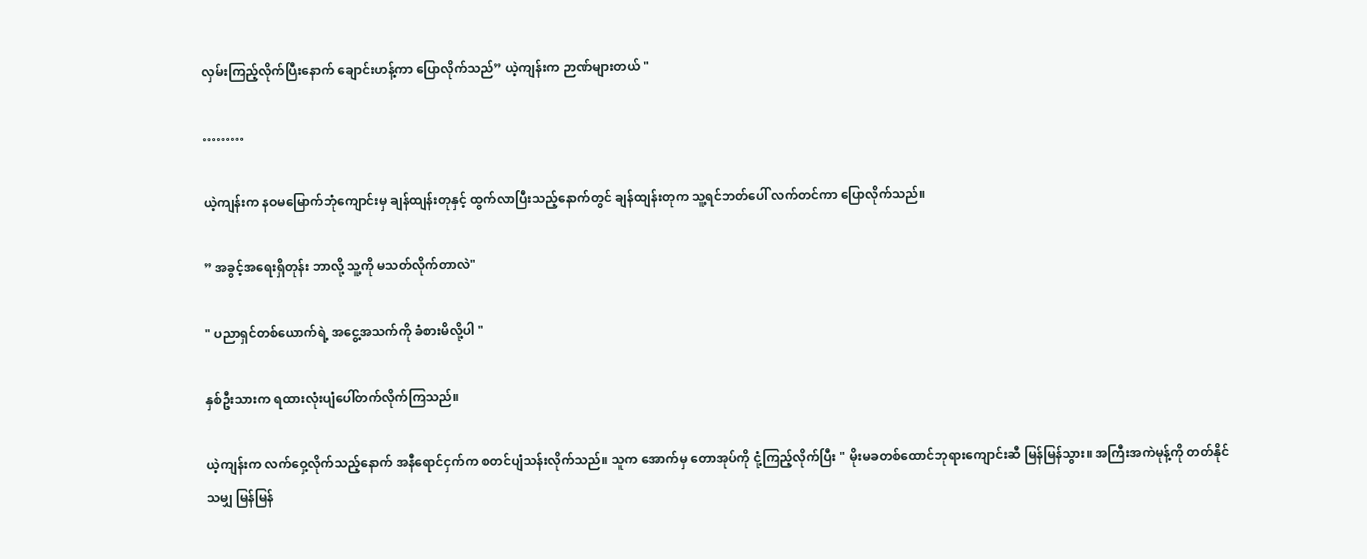လှမ်းကြည့်လိုက်ပြီးနောက် ချောင်းဟန့်ကာ ပြောလိုက်သည်” ယဲ့ကျန်းက ဉာဏ်များတယ် "

………

ယဲ့ကျန်းက နဝမမြောက်ဘုံကျောင်းမှ ချန်ထျန်းတုနှင့် ထွက်လာပြီးသည့်နောက်တွင် ချန်ထျန်းတုက သူ့ရင်ဘတ်ပေါ် လက်တင်ကာ ပြောလိုက်သည်။

” အခွင့်အရေးရှိတုန်း ဘာလို့ သူ့ကို မသတ်လိုက်တာလဲ"

" ပညာရှင်တစ်ယောက်ရဲ့ အငွေ့အသက်ကို ခံစားမိလို့ပါ "

နှစ်ဦးသားက ရထားလုံးပျံပေါ်တက်လိုက်ကြသည်။

ယဲ့ကျန်းက လက်ဝှေ့လိုက်သည့်နောက် အနီရောင်ငှက်က စတင်ပျံသန်းလိုက်သည်။ သူက အောက်မှ တောအုပ်ကို ငုံ့ကြည့်လိုက်ပြီး " မိုးမခတစ်ထောင်ဘုရားကျောင်းဆီ မြန်မြန်သွား။ အကြီးအကဲမုန့်ကို တတ်နိုင်သမျှ မြန်မြန်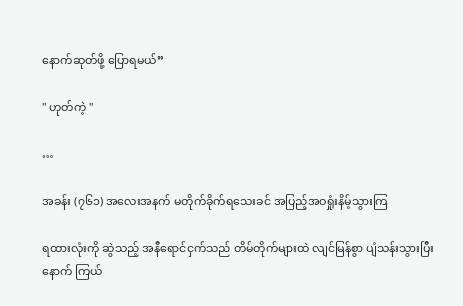နောက်ဆုတ်ဖို့ ပြောရမယ်”

" ဟုတ်ကဲ့ "

…

အခန်း (၇၆၁) အလေးအနက် မတိုက်ခိုက်ရသေးခင် အပြည့်အဝရှုံးနိမ့်သွားကြ

ရထားလုံးကို ဆွဲသည့် အနီရောင်ငှက်သည် တိမ်တိုက်များထဲ လျင်မြန်စွာ ပျံသန်းသွားပြီးနောက် ကြယ်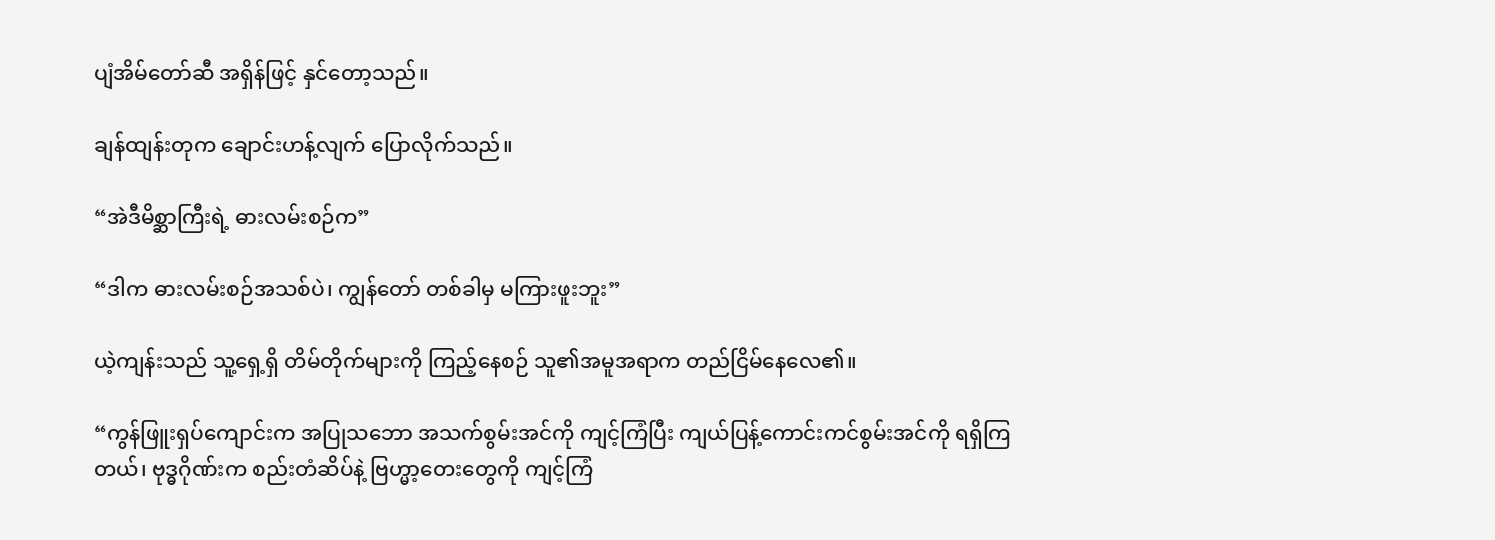ပျံအိမ်တော်ဆီ အရှိန်ဖြင့် နှင်တော့သည်။

ချန်ထျန်းတုက ချောင်းဟန့်လျက် ပြောလိုက်သည်။

“အဲဒီမိစ္ဆာကြီးရဲ့ ဓားလမ်းစဉ်က”

“ဒါက ဓားလမ်းစဉ်အသစ်ပဲ၊ ကျွန်တော် တစ်ခါမှ မကြားဖူးဘူး”

ယဲ့ကျန်းသည် သူ့ရှေ့ရှိ တိမ်တိုက်များကို ကြည့်နေစဉ် သူ၏အမူအရာက တည်ငြိမ်နေလေ၏။

“ကွန်ဖြူးရှပ်ကျောင်းက အပြုသဘော အသက်စွမ်းအင်ကို ကျင့်ကြံပြီး ကျယ်ပြန့်ကောင်းကင်စွမ်းအင်ကို ရရှိကြတယ်၊ ဗုဒ္ဓဂိုဏ်းက စည်းတံဆိပ်နဲ့ ဗြဟ္မာ့တေးတွေကို ကျင့်ကြံ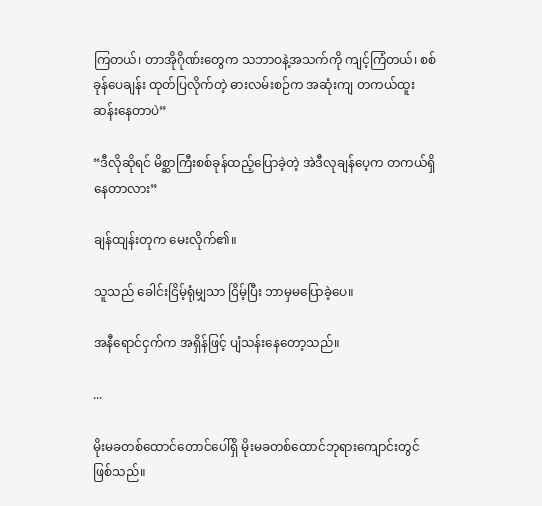ကြတယ်၊ တာအိုဂိုဏ်းတွေက သဘာဝနဲ့အသက်ကို ကျင့်ကြံတယ်၊ စစ်ခုန်ပေချန်း ထုတ်ပြလိုက်တဲ့ ဓားလမ်းစဉ်က အဆုံးကျ တကယ်ထူးဆန်းနေတာပဲ”

“ဒီလိုဆိုရင် မိစ္ဆာကြီးစစ်ခုန်ထည့်ပြောခဲ့တဲ့ အဲဒီလုချန်ပေ့က တကယ်ရှိနေတာလား”

ချန်ထျန်းတုက မေးလိုက်၏။

သူသည် ခေါင်းငြိမ့်ရုံမျှသာ ငြိမ့်ပြီး ဘာမှမပြောခဲ့ပေ။

အနီရောင်ငှက်က အရှိန်ဖြင့် ပျံသန်းနေတော့သည်။

...

မိုးမခတစ်ထောင်တောင်ပေါ်ရှိ မိုးမခတစ်ထောင်ဘုရားကျောင်းတွင် ဖြစ်သည်။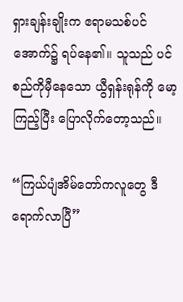ရှားချန်းချိုးက ဧရာမသစ်ပင်အောက်၌ ရပ်နေ၏။ သူသည် ပင်စည်ကိုမှီနေသော ယွီရှန်းရုန်ကို မော့ကြည့်ပြီး ပြောလိုက်တော့သည်။

“ကြယ်ပျံအိမ်တော်ကလူတွေ ဒီရောက်လာပြီ”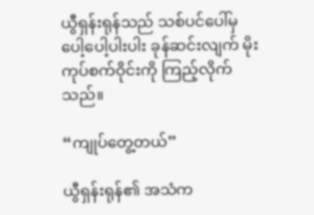ယွီရှန်းရုန်သည် သစ်ပင်ပေါ်မှ ပေါ့ပေါ့ပါးပါး ခုန်ဆင်းလျက် မိုးကုပ်စက်ဝိုင်းကို ကြည့်လိုက်သည်။

“ကျုပ်တွေ့တယ်”

ယွီရှန်းရုန်၏ အသံက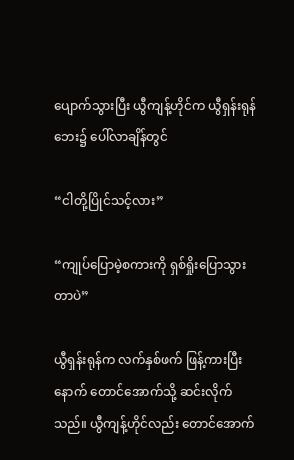ပျောက်သွားပြီး ယွီကျန့်ဟိုင်က ယွီရှန်းရုန်ဘေး၌ ပေါ်လာချိန်တွင်

“ငါတို့ပြိုင်သင့်လား”

“ကျုပ်ပြောမဲ့စကားကို ရှစ်ရှိုးပြောသွားတာပဲ”

ယွီရှန်းရုန်က လက်နှစ်ဖက် ဖြန့်ကားပြီးနောက် တောင်အောက်သို့ ဆင်းလိုက်သည်။ ယွီကျန့်ဟိုင်လည်း တောင်အောက်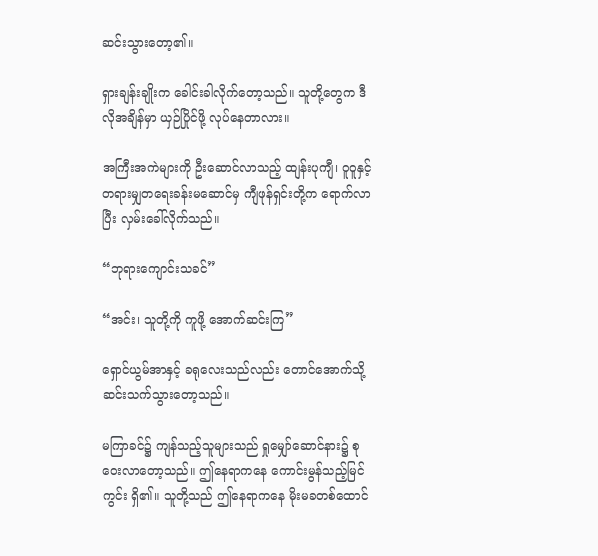ဆင်းသွားတော့၏။

ရှားချန်းချိုးက ခေါင်းခါလိုက်တော့သည်။ သူတို့တွေက ဒီလိုအချိန်မှာ ယှဉ်ပြိုင်ဖို့ လုပ်နေတာလား။

အကြီးအကဲများကို ဦးဆောင်လာသည့် ထျန်းပုကျီ၊ ဝူဝူနှင့် တရားမျှတရေးခန်းမဆောင်မှ ကျီဖုန်ရှင်းတို့က ရောက်လာပြီး လှမ်းခေါ်လိုက်သည်။

“ဘုရားကျောင်းသခင်”

“အင်း၊ သူတို့ကို ကူဖို့ အောက်ဆင်းကြ”

ရှောင်ယွမ်အာနှင့် ခရုလေးသည်လည်း တောင်အောက်သို့ ဆင်းသက်သွားတော့သည်။

မကြာခင်၌ ကျန်သည့်သူများသည် ရှုမျှော်ဆောင်နား၌ စုဝေးလာတော့သည်။ ဤနေရာကနေ ကောင်းမွန်သည့်မြင်ကွင်း ရှိ၏။ သူတို့သည် ဤနေရာကနေ မိုးမခတစ်ထောင်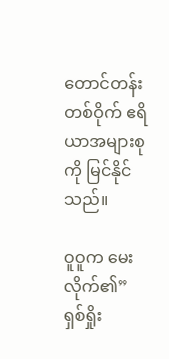တောင်တန်းတစ်ဝိုက် ဧရိယာအများစုကို မြင်နိုင်သည်။

ဝူဝူက မေးလိုက်၏” ရှစ်ရှိုး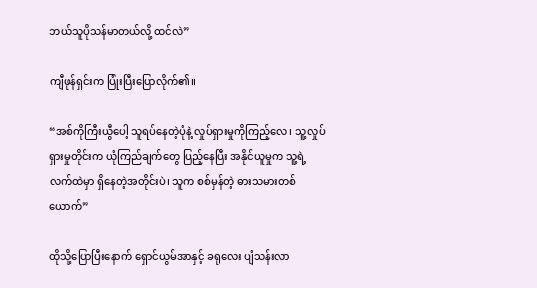ဘယ်သူပိုသန်မာတယ်လို့ ထင်လဲ”

ကျီဖုန်ရှင်းက ပြုံးပြီးပြောလိုက်၏။

“အစ်ကိုကြီးယွီပေါ့ သူရပ်နေတဲ့ပုံနဲ့ လှုပ်ရှားမှုကိုကြည့်လေ၊ သူ့လှုပ်ရှားမှုတိုင်းက ယုံကြည်ချက်တွေ ပြည့်နေပြီး အနိုင်ယူမှုက သူ့ရဲ့လက်ထဲမှာ ရှိနေတဲ့အတိုင်းပဲ၊ သူက စစ်မှန်တဲ့ ဓားသမားတစ်ယောက်”

ထိုသို့ပြောပြီးနောက် ရှောင်ယွမ်အာနှင့် ခရုလေး ပျံသန်းလာ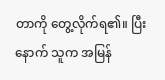တာကို တွေ့လိုက်ရ၏။ ပြီးနောက် သူက အမြန်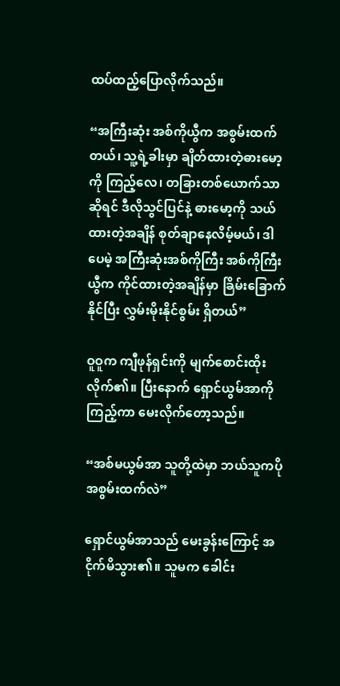ထပ်ထည့်ပြောလိုက်သည်။

“အကြီးဆုံး အစ်ကိုယွီက အစွမ်းထက်တယ်၊ သူ့ရဲ့ခါးမှာ ချိတ်ထားတဲ့ဓားမော့ကို ကြည့်လေ၊ တခြားတစ်ယောက်သာဆိုရင် ဒီလိုသွင်ပြင်နဲ့ ဓားမော့ကို သယ်ထားတဲ့အချိန် စုတ်ချာနေလိမ့်မယ်၊ ဒါပေမဲ့ အကြီးဆုံးအစ်ကိုကြီး အစ်ကိုကြီးယွီက ကိုင်ထားတဲ့အချိန်မှာ ခြိမ်းခြောက်နိုင်ပြီး လွှမ်းမိုးနိုင်စွမ်း ရှိတယ်”

ဝူဝူက ကျီဖုန်ရှင်းကို မျက်စောင်းထိုးလိုက်၏။ ပြီးနောက် ရှောင်ယွမ်အာကိုကြည့်ကာ မေးလိုက်တော့သည်။

“အစ်မယွမ်အာ သူတို့ထဲမှာ ဘယ်သူကပိုအစွမ်းထက်လဲ”

ရှောင်ယွမ်အာသည် မေးခွန်းကြောင့် အငိုက်မိသွား၏။ သူမက ခေါင်း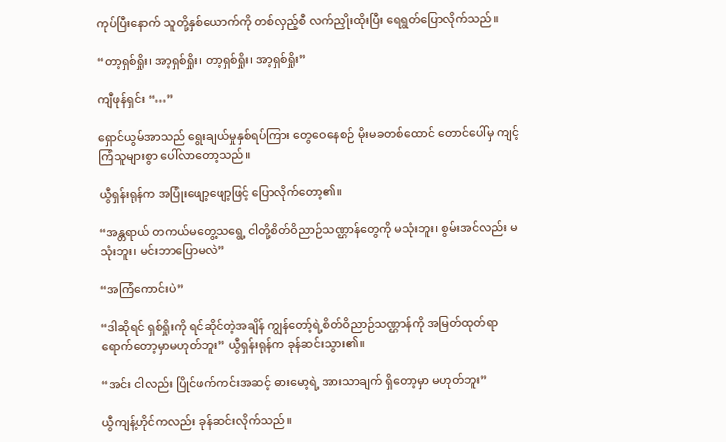ကုပ်ပြီးနောက် သူတို့နှစ်ယောက်ကို တစ်လှည့်စီ လက်ညှိုးထိုးပြီး ရေရွတ်ပြောလိုက်သည်။

“တာ့ရှစ်ရှိုး၊ အာ့ရှစ်ရှိုး၊ တာ့ရှစ်ရှိုး၊ အာ့ရှစ်ရှိုး”

ကျီဖုန်ရှင်း “…”

ရှောင်ယွမ်အာသည် ရွေးချယ်မှုနှစ်ရပ်ကြား တွေဝေနေစဉ် မိုးမခတစ်ထောင် တောင်ပေါ်မှ ကျင့်ကြံသူများစွာ ပေါ်လာတော့သည်။

ယွီရှန်းရုန်က အပြုံးဖျော့ဖျော့ဖြင့် ပြောလိုက်တော့၏။

“အန္တရာယ် တကယ်မတွေ့သရွေ့ ငါတို့စိတ်ဝိညာဉ်သဏ္ဌာန်တွေကို မသုံးဘူး၊ စွမ်းအင်လည်း မသုံးဘူး၊ မင်းဘာပြောမလဲ”

“အကြံကောင်းပဲ”

“ဒါဆိုရင် ရှစ်ရှိုးကို ရင်ဆိုင်တဲ့အချိန် ကျွန်တော့်ရဲ့စိတ်ဝိညာဉ်သဏ္ဌာန်ကို အမြတ်ထုတ်ရာ ရောက်တော့မှာမဟုတ်ဘူး” ယွီရှန်းရုန်က ခုန်ဆင်းသွား၏။

“အင်း ငါလည်း ပြိုင်ဖက်ကင်းအဆင့် ဓားမော့ရဲ့ အားသာချက် ရှိတော့မှာ မဟုတ်ဘူး”

ယွီကျန့်ဟိုင်ကလည်း ခုန်ဆင်းလိုက်သည်။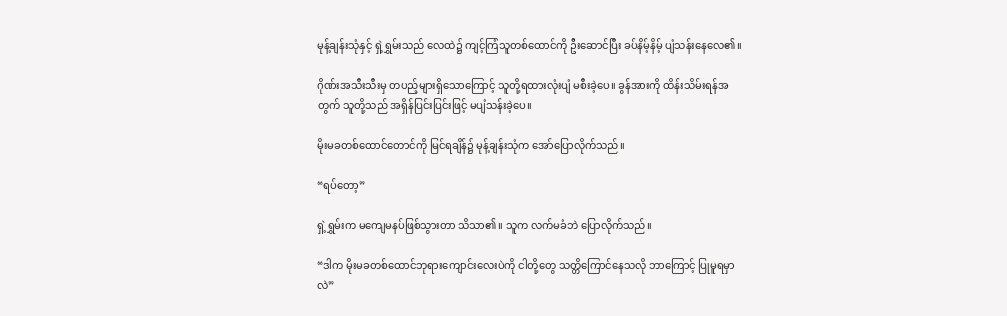မုန့်ချန်းသုံနှင့် ရှဲ့ရွှမ်းသည် လေထဲ၌ ကျင့်ကြံသူတစ်ထောင်ကို ဦးဆောင်ပြီး ခပ်နိမ့်နိမ့် ပျံသန်းနေလေ၏။

ဂိုဏ်းအသီးသီးမှ တပည့်များရှိသောကြောင့် သူတို့ရထားလုံးပျံ မစီးခဲ့ပေ။ ခွန်အားကို ထိန်းသိမ်းရန်အတွက် သူတို့သည် အရှိန်ပြင်းပြင်းဖြင့် မပျံသန်းခဲ့ပေ။

မိုးမခတစ်ထောင်တောင်ကို မြင်ရချိန်၌ မုန့်ချန်းသုံက အော်ပြောလိုက်သည်။

“ရပ်တော့”

ရှဲ့ရွှမ်းက မကျေမနပ်ဖြစ်သွားတာ သိသာ၏။ သူက လက်မခံဘဲ ပြောလိုက်သည်။

“ဒါက မိုးမခတစ်ထောင်ဘုရားကျောင်းလေးပဲကို ငါတို့တွေ သတ္တိကြောင်နေသလို ဘာကြောင့် ပြုမူရမှာလဲ”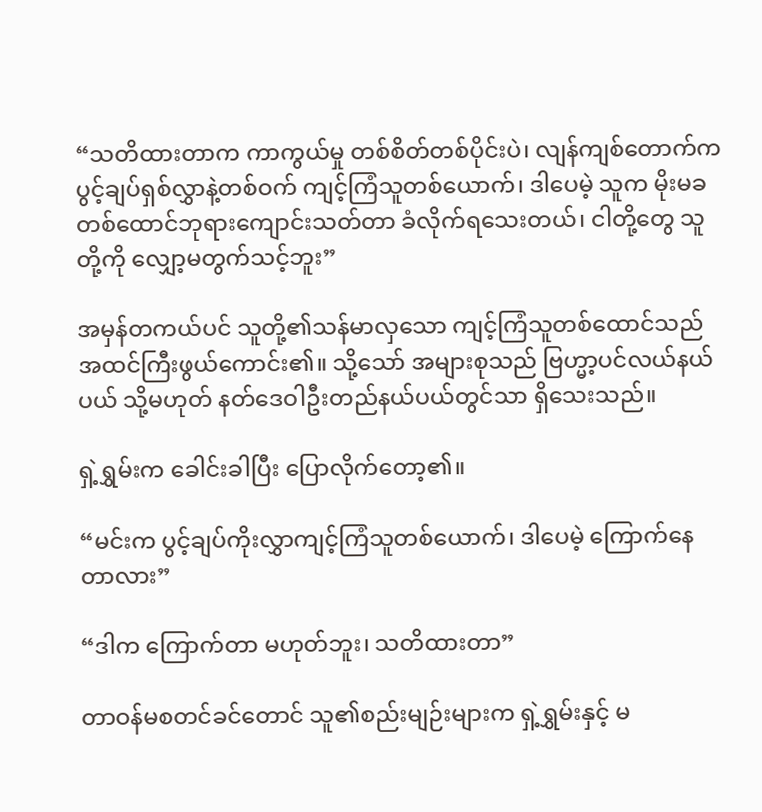“သတိထားတာက ကာကွယ်မှု တစ်စိတ်တစ်ပိုင်းပဲ၊ လျန်ကျစ်တောက်က ပွင့်ချပ်ရှစ်လွှာနဲ့တစ်ဝက် ကျင့်ကြံသူတစ်ယောက်၊ ဒါပေမဲ့ သူက မိုးမခတစ်ထောင်ဘုရားကျောင်းသတ်တာ ခံလိုက်ရသေးတယ်၊ ငါတို့တွေ သူတို့ကို လျှော့မတွက်သင့်ဘူး”

အမှန်တကယ်ပင် သူတို့၏သန်မာလှသော ကျင့်ကြံသူတစ်ထောင်သည် အထင်ကြီးဖွယ်ကောင်း၏။ သို့သော် အများစုသည် ဗြဟ္မာ့ပင်လယ်နယ်ပယ် သို့မဟုတ် နတ်ဒေဝါဦးတည်နယ်ပယ်တွင်သာ ရှိသေးသည်။

ရှဲ့ရွှမ်းက ခေါင်းခါပြီး ပြောလိုက်တော့၏။

“မင်းက ပွင့်ချပ်ကိုးလွှာကျင့်ကြံသူတစ်ယောက်၊ ဒါပေမဲ့ ကြောက်နေတာလား”

“ဒါက ကြောက်တာ မဟုတ်ဘူး၊ သတိထားတာ”

တာဝန်မစတင်ခင်တောင် သူ၏စည်းမျဉ်းများက ရှဲ့ရွှမ်းနှင့် မ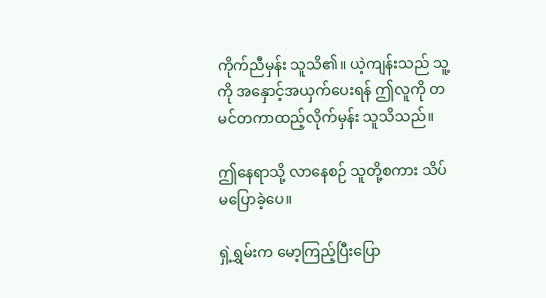ကိုက်ညီမှန်း သူသိ၏။ ယဲ့ကျန်းသည် သူ့ကို အနှောင့်အယှက်ပေးရန် ဤလူကို တမင်တကာထည့်လိုက်မှန်း သူသိသည်။

ဤနေရာသို့ လာနေစဉ် သူတို့စကား သိပ်မပြောခဲ့ပေ။

ရှဲ့ရွှမ်းက မော့ကြည့်ပြီးပြော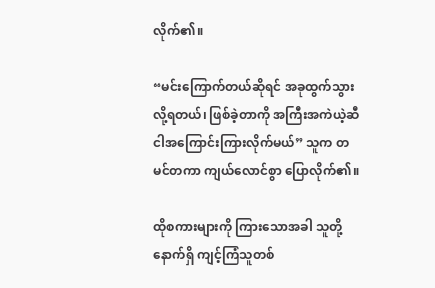လိုက်၏။

“မင်းကြောက်တယ်ဆိုရင် အခုထွက်သွားလို့ရတယ်၊ ဖြစ်ခဲ့တာကို အကြီးအကဲယဲ့ဆီ ငါအကြောင်းကြားလိုက်မယ်” သူက တမင်တကာ ကျယ်လောင်စွာ ပြောလိုက်၏။

ထိုစကားများကို ကြားသောအခါ သူတို့နောက်ရှိ ကျင့်ကြံသူတစ်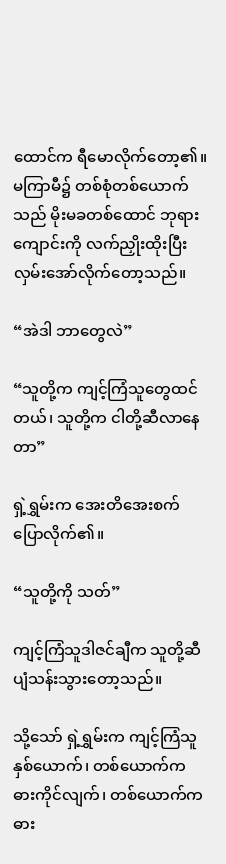ထောင်က ရီမောလိုက်တော့၏။ မကြာမီ၌ တစ်စုံတစ်ယောက်သည် မိုးမခတစ်ထောင် ဘုရားကျောင်းကို လက်ညှိုးထိုးပြီး လှမ်းအော်လိုက်တော့သည်။

“အဲဒါ ဘာတွေလဲ”

“သူတို့က ကျင့်ကြံသူတွေထင်တယ်၊ သူတို့က ငါတို့ဆီလာနေတာ”

ရှဲ့ရွှမ်းက အေးတိအေးစက် ပြောလိုက်၏။

“သူတို့ကို သတ်”

ကျင့်ကြံသူဒါဇင်ချီက သူတို့ဆီ ပျံသန်းသွားတော့သည်။

သို့သော် ရှဲ့ရွှမ်းက ကျင့်ကြံသူနှစ်ယောက်၊ တစ်ယောက်က ဓားကိုင်လျက်၊ တစ်ယောက်က ဓား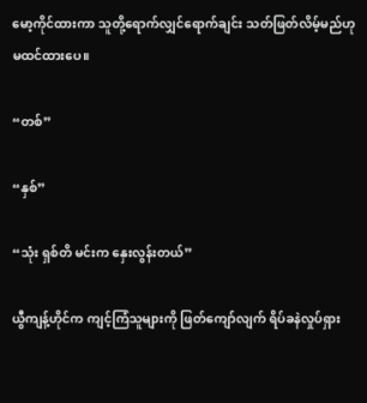မော့ကိုင်ထားကာ သူတို့ရောက်လျှင်ရောက်ချင်း သတ်ဖြတ်လိမ့်မည်ဟု မထင်ထားပေ။

“တစ်”

“နှစ်”

“သုံး ရှစ်တိ မင်းက နှေးလွန်းတယ်”

ယွီကျန့်ဟိုင်က ကျင့်ကြံသူများကို ဖြတ်ကျော်လျက် ရိပ်ခနဲလှုပ်ရှား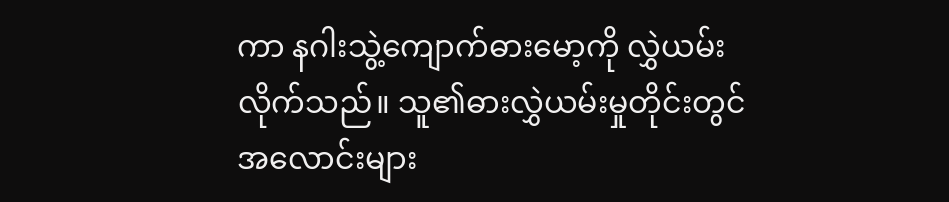ကာ နဂါးသွဲ့ကျောက်ဓားမော့ကို လွှဲယမ်းလိုက်သည်။ သူ၏ဓားလွှဲယမ်းမှုတိုင်းတွင် အလောင်းများ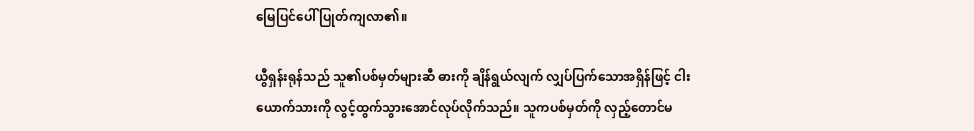မြေပြင်ပေါ် ပြုတ်ကျလာ၏။

ယွီရှန်းရုန်သည် သူ၏ပစ်မှတ်များဆီ ဓားကို ချိန်ရွယ်လျက် လျှပ်ပြက်သောအရှိန်ဖြင့် ငါးယောက်သားကို လွင့်ထွက်သွားအောင်လုပ်လိုက်သည်။ သူကပစ်မှတ်ကို လှည့်တောင်မ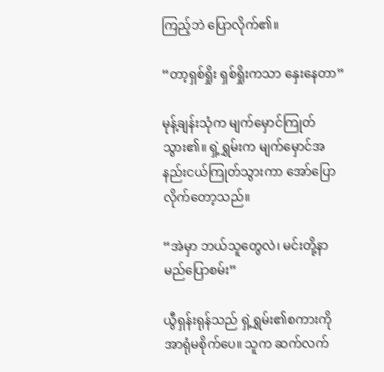ကြည့်ဘဲ ပြောလိုက်၏။

“တာ့ရှစ်ရှိုး ရှစ်ရှိုးကသာ နှေးနေတာ”

မုန့်ချန်းသုံက မျက်မှောင်ကြုတ်သွား၏။ ရှဲ့ရွှမ်းက မျက်မှောင်အနည်းငယ်ကြုတ်သွားကာ အော်ပြောလိုက်တော့သည်။

“အဲမှာ ဘယ်သူတွေလဲ၊ မင်းတို့နာမည်ပြောစမ်း”

ယွီရှန်းရုန်သည် ရှဲ့ရွှမ်း၏စကားကို အာရုံမစိုက်ပေ။ သူက ဆက်လက်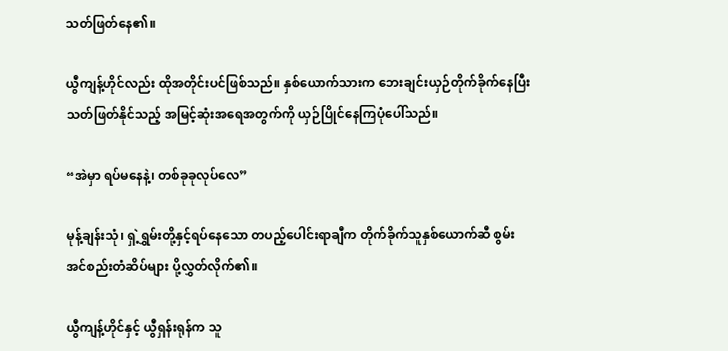သတ်ဖြတ်နေ၏။

ယွီကျန့်ဟိုင်လည်း ထိုအတိုင်းပင်ဖြစ်သည်။ နှစ်ယောက်သားက ဘေးချင်းယှဉ်တိုက်ခိုက်နေပြီး သတ်ဖြတ်နိုင်သည့် အမြင့်ဆုံးအရေအတွက်ကို ယှဉ်ပြိုင်နေကြပုံပေါ်သည်။

“အဲမှာ ရပ်မနေနဲ့၊ တစ်ခုခုလုပ်လေ”

မုန့်ချန်းသုံ၊ ရှဲ့ရွှမ်းတို့နှင့်ရပ်နေသော တပည့်ပေါင်းရာချီက တိုက်ခိုက်သူနှစ်ယောက်ဆီ စွမ်းအင်စည်းတံဆိပ်များ ပို့လွှတ်လိုက်၏။

ယွီကျန့်ဟိုင်နှင့် ယွီရှန်းရုန်က သူ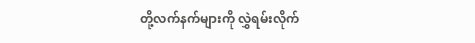တို့လက်နက်များကို လွှဲရမ်းလိုက်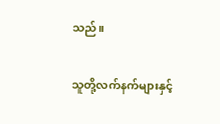သည်။

သူတို့လက်နက်များနှင့်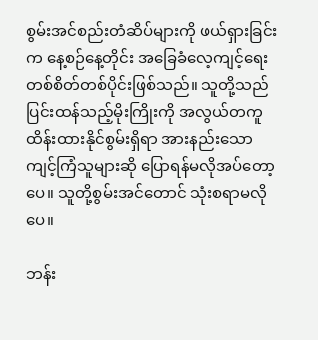စွမ်းအင်စည်းတံဆိပ်များကို ဖယ်ရှားခြင်းက နေ့စဉ်နေ့တိုင်း အခြေခံလေ့ကျင့်ရေး တစ်စိတ်တစ်ပိုင်းဖြစ်သည်။ သူတို့သည် ပြင်းထန်သည့်မိုးကြိုးကို အလွယ်တကူ ထိန်းထားနိုင်စွမ်းရှိရာ အားနည်းသော ကျင့်ကြံသူများဆို ပြောရန်မလိုအပ်တော့ပေ။ သူတို့စွမ်းအင်တောင် သုံးစရာမလိုပေ။

ဘန်း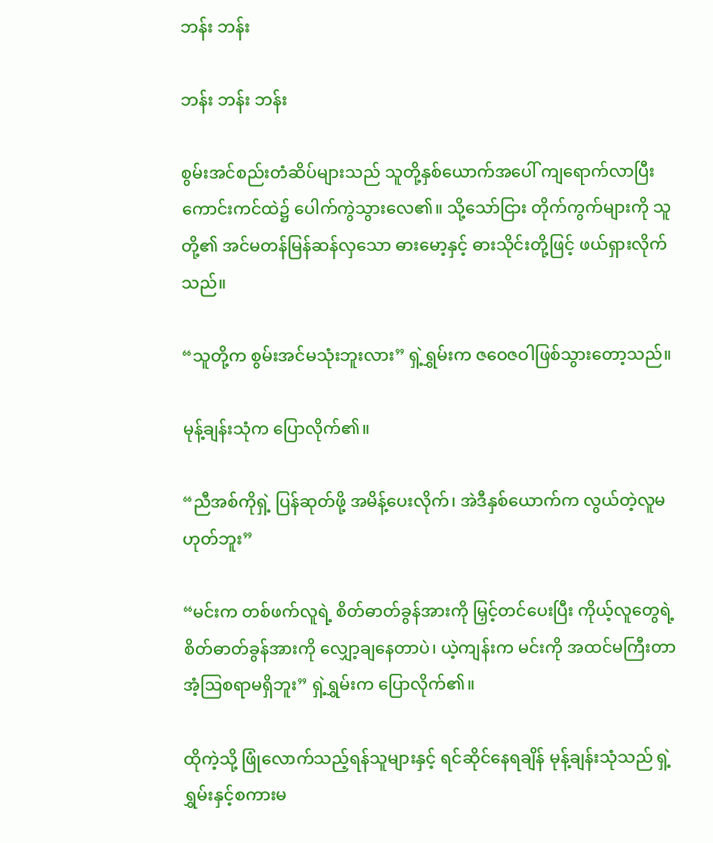ဘန်း ဘန်း

ဘန်း ဘန်း ဘန်း

စွမ်းအင်စည်းတံဆိပ်များသည် သူတို့နှစ်ယောက်အပေါ် ကျရောက်လာပြီး ကောင်းကင်ထဲ၌ ပေါက်ကွဲသွားလေ၏။ သို့သော်ငြား တိုက်ကွက်များကို သူတို့၏ အင်မတန်မြန်ဆန်လှသော ဓားမော့နှင့် ဓားသိုင်းတို့ဖြင့် ဖယ်ရှားလိုက်သည်။

“သူတို့က စွမ်းအင်မသုံးဘူးလား” ရှဲ့ရွှမ်းက ဇဝေဇဝါဖြစ်သွားတော့သည်။

မုန့်ချန်းသုံက ပြောလိုက်၏။

“ညီအစ်ကိုရှဲ့ ပြန်ဆုတ်ဖို့ အမိန့်ပေးလိုက်၊ အဲဒီနှစ်ယောက်က လွယ်တဲ့လူမဟုတ်ဘူး”

“မင်းက တစ်ဖက်လူရဲ့ စိတ်ဓာတ်ခွန်အားကို မြှင့်တင်ပေးပြီး ကိုယ့်လူတွေရဲ့ စိတ်ဓာတ်ခွန်အားကို လျှော့ချနေတာပဲ၊ ယဲ့ကျန်းက မင်းကို အထင်မကြီးတာ အံ့ဩစရာမရှိဘူး” ရှဲ့ရွှမ်းက ပြောလိုက်၏။

ထိုကဲ့သို့ ဖြုံလောက်သည့်ရန်သူများနှင့် ရင်ဆိုင်နေရချိန် မုန့်ချန်းသုံသည် ရှဲ့ရွှမ်းနှင့်စကားမ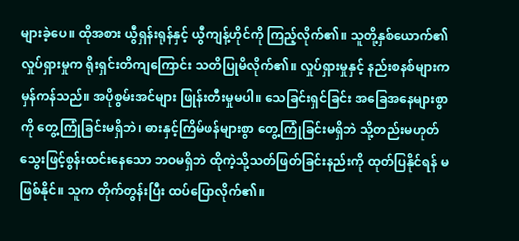များခဲ့ပေ။ ထိုအစား ယွီရှန်းရုန်နှင့် ယွီကျန့်ဟိုင်ကို ကြည့်လိုက်၏။ သူတို့နှစ်ယောက်၏ လှုပ်ရှားမှုက ရိုးရှင်းတိကျကြောင်း သတိပြုမိလိုက်၏။ လှုပ်ရှားမှုနှင့် နည်းစနစ်များက မှန်ကန်သည်။ အပိုစွမ်းအင်များ ဖြုန်းတီးမှုမပါ။ သေခြင်းရှင်ခြင်း အခြေအနေများစွာကို တွေ့ကြုံခြင်းမရှိဘဲ၊ ဓားနှင့်ကြိမ်ဖန်များစွာ တွေ့ကြုံခြင်းမရှိဘဲ သို့တည်းမဟုတ် သွေးဖြင့်စွန်းထင်းနေသော ဘဝမရှိဘဲ ထိုကဲ့သို့သတ်ဖြတ်ခြင်းနည်းကို ထုတ်ပြနိုင်ရန် မဖြစ်နိုင်။ သူက တိုက်တွန်းပြီး ထပ်ပြောလိုက်၏။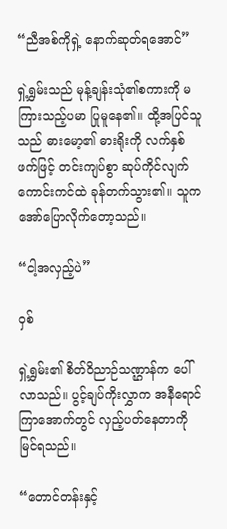“ညီအစ်ကိုရှဲ့ နောက်ဆုတ်ရအောင်”

ရှဲ့ရွှမ်းသည် မုန့်ချန်းသုံ၏စကားကို မကြားသည့်ပမာ ပြုမူနေ၏။ ထို့အပြင်သူသည် ဓားမော့၏ ဓားရိုးကို လက်နှစ်ဖက်ဖြင့် တင်းကျပ်စွာ ဆုပ်ကိုင်လျက် ကောင်းကင်ထဲ ခုန်တက်သွား၏။ သူက အော်ပြောလိုက်တော့သည်။

“ငါ့အလှည့်ပဲ”

ဝှစ်

ရှဲ့ရွှမ်း၏ စိတ်ဝိညာဉ်သဏ္ဌာန်က ပေါ်လာသည်။ ပွင့်ချပ်ကိုးလွှာက အနီရောင်ကြာအောက်တွင် လှည့်ပတ်နေတာကို မြင်ရသည်။

“တောင်တန်းနှင့်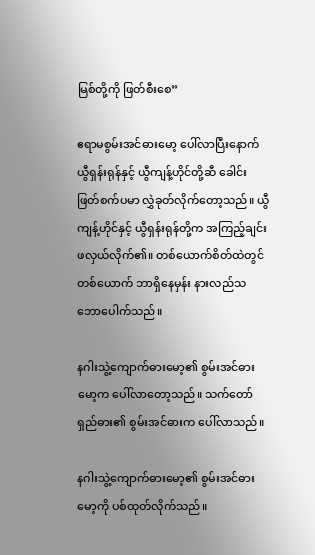မြစ်တို့ကို ဖြတ်စီးစေ”

ဧရာမစွမ်းအင်ဓားမော့ ပေါ်လာပြီးနောက် ယွီရှန်းရုန်နှင့် ယွီကျန့်ဟိုင်တို့ဆီ ခေါင်းဖြတ်စက်ပမာ လွှဲခုတ်လိုက်တော့သည်။ ယွီကျန့်ဟိုင်နှင့် ယွီရှန်းရုန်တို့က အကြည့်ချင်း ဖလှယ်လိုက်၏။ တစ်ယောက်စိတ်ထဲတွင် တစ်ယောက် ဘာရှိနေမှန်း နားလည်သဘောပေါက်သည်။

နဂါးသွဲ့ကျောက်ဓားမော့၏ စွမ်းအင်ဓားမော့က ပေါ်လာတော့သည်။ သက်တော်ရှည်ဓား၏ စွမ်းအင်ဓားက ပေါ်လာသည်။

နဂါးသွဲ့ကျောက်ဓားမော့၏ စွမ်းအင်ဓားမော့ကို ပစ်ထုတ်လိုက်သည်။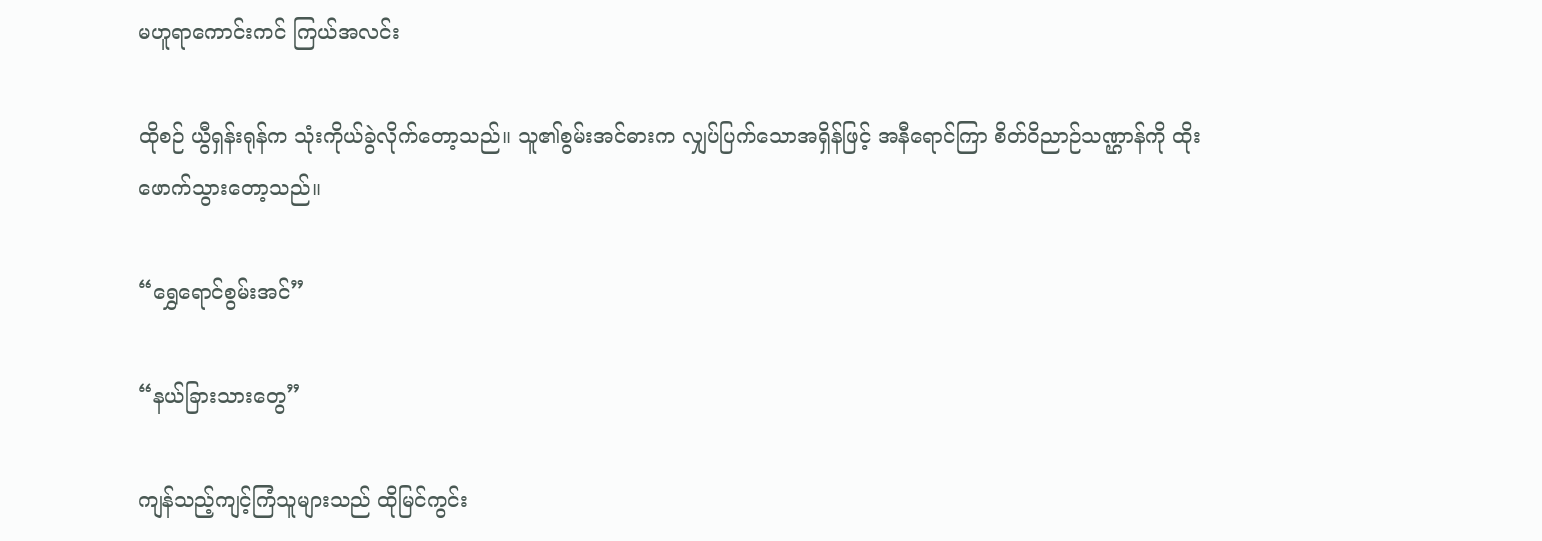မဟူရာကောင်းကင် ကြယ်အလင်း

ထိုစဉ် ယွီရှန်းရုန်က သုံးကိုယ်ခွဲလိုက်တော့သည်။ သူ၏စွမ်းအင်ဓားက လျှပ်ပြက်သောအရှိန်ဖြင့် အနီရောင်ကြာ စိတ်ဝိညာဉ်သဏ္ဌာန်ကို ထိုးဖောက်သွားတော့သည်။

“ရွှေရောင်စွမ်းအင်”

“နယ်ခြားသားတွေ”

ကျန်သည့်ကျင့်ကြံသူများသည် ထိုမြင်ကွင်း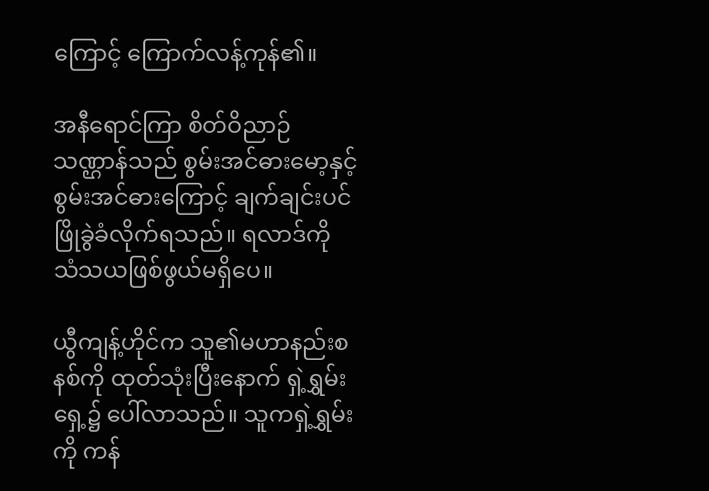ကြောင့် ကြောက်လန့်ကုန်၏။

အနီရောင်ကြာ စိတ်ဝိညာဉ်သဏ္ဌာန်သည် စွမ်းအင်ဓားမော့နှင့် စွမ်းအင်ဓားကြောင့် ချက်ချင်းပင် ဖြိုခွဲခံလိုက်ရသည်။ ရလာဒ်ကို သံသယဖြစ်ဖွယ်မရှိပေ။

ယွီကျန့်ဟိုင်က သူ၏မဟာနည်းစနစ်ကို ထုတ်သုံးပြီးနောက် ရှဲ့ရွှမ်းရှေ့၌ ပေါ်လာသည်။ သူကရှဲ့ရွှမ်းကို ကန်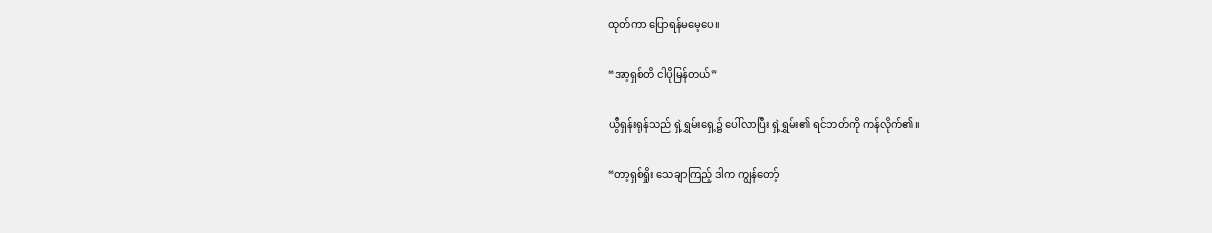ထုတ်ကာ ပြောရန်မမေ့ပေ။

“အာ့ရှစ်တိ ငါပိုမြန်တယ်”

ယွီရှန်းရုန်သည် ရှဲ့ရွှမ်းရှေ့၌ ပေါ်လာပြီး ရှဲ့ရွှမ်း၏ ရင်ဘတ်ကို ကန်လိုက်၏။

“တာ့ရှစ်ရှိုး သေချာကြည့် ဒါက ကျွန်တော့်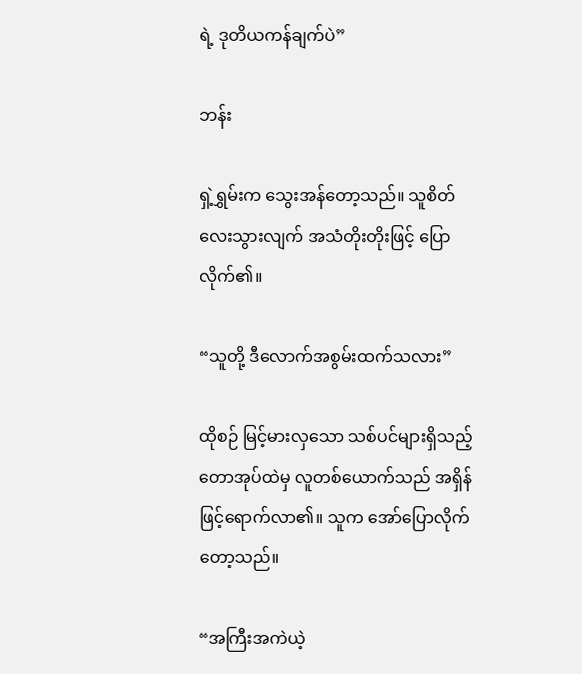ရဲ့ ဒုတိယကန်ချက်ပဲ”

ဘန်း

ရှဲ့ရွှမ်းက သွေးအန်တော့သည်။ သူစိတ်လေးသွားလျက် အသံတိုးတိုးဖြင့် ပြောလိုက်၏။

“သူတို့ ဒီလောက်အစွမ်းထက်သလား”

ထိုစဉ် မြင့်မားလှသော သစ်ပင်များရှိသည့် တောအုပ်ထဲမှ လူတစ်ယောက်သည် အရှိန်ဖြင့်ရောက်လာ၏။ သူက အော်ပြောလိုက်တော့သည်။

“အကြီးအကဲယဲ့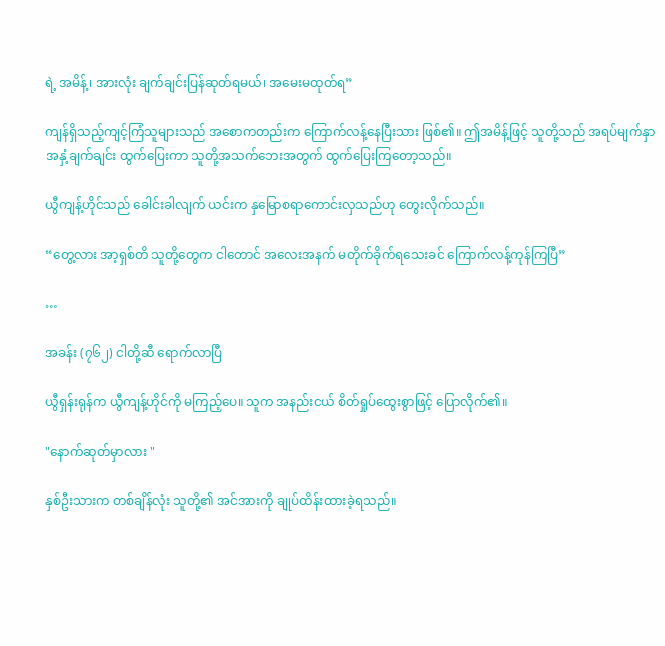ရဲ့ အမိန့်၊ အားလုံး ချက်ချင်းပြန်ဆုတ်ရမယ်၊ အမေးမထုတ်ရ”

ကျန်ရှိသည့်ကျင့်ကြံသူများသည် အစောကတည်းက ကြောက်လန့်နေပြီးသား ဖြစ်၏။ ဤအမိန့်ဖြင့် သူတို့သည် အရပ်မျက်နှာအနှံ့ချက်ချင်း ထွက်ပြေးကာ သူတို့အသက်ဘေးအတွက် ထွက်ပြေးကြတော့သည်။

ယွီကျန့်ဟိုင်သည် ခေါင်းခါလျက် ယင်းက နှမြောစရာကောင်းလှသည်ဟု တွေးလိုက်သည်။

“တွေ့လား အာ့ရှစ်တိ သူတို့တွေက ငါတောင် အလေးအနက် မတိုက်ခိုက်ရသေးခင် ကြောက်လန့်ကုန်ကြပြီ”

…

အခန်း (၇၆၂) ငါတို့ဆီ ရောက်လာပြီ

ယွီရှန်းရုန်က ယွီကျန့်ဟိုင်ကို မကြည့်ပေ။ သူက အနည်းငယ် စိတ်ရှုပ်ထွေးစွာဖြင့် ပြောလိုက်၏။

"နောက်ဆုတ်မှာလား "

နှစ်ဦးသားက တစ်ချိန်လုံး သူတို့၏ အင်အားကို ချုပ်ထိန်းထားခဲ့ရသည်။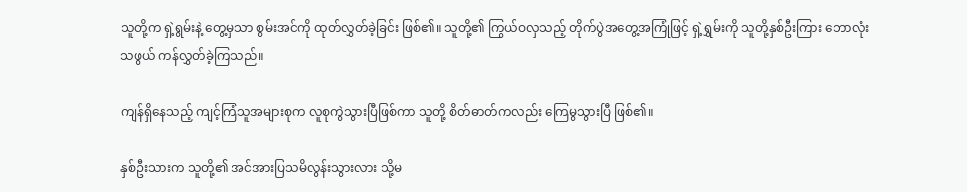သူတို့က ရှဲ့ရွမ်းနဲ့ တွေ့မှသာ စွမ်းအင်ကို ထုတ်လွှတ်ခဲ့ခြင်း ဖြစ်၏။ သူတို့၏ ကြွယ်ဝလှသည့် တိုက်ပွဲအတွေ့အကြုံဖြင့် ရှဲ့ရွှမ်းကို သူတို့နှစ်ဦးကြား ဘောလုံးသဖွယ် ကန်လွှတ်ခဲ့ကြသည်။

ကျန်ရှိနေသည့် ကျင့်ကြံသူအများစုက လူစုကွဲသွားပြီဖြစ်ကာ သူတို့ စိတ်ဓာတ်ကလည်း ကြေမွသွားပြီ ဖြစ်၏။

နှစ်ဦးသားက သူတို့၏ အင်အားပြသမိလွန်းသွားလား သို့မ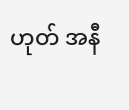ဟုတ် အနီ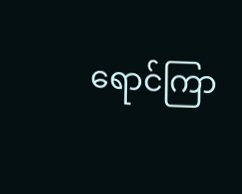ရောင်ကြာ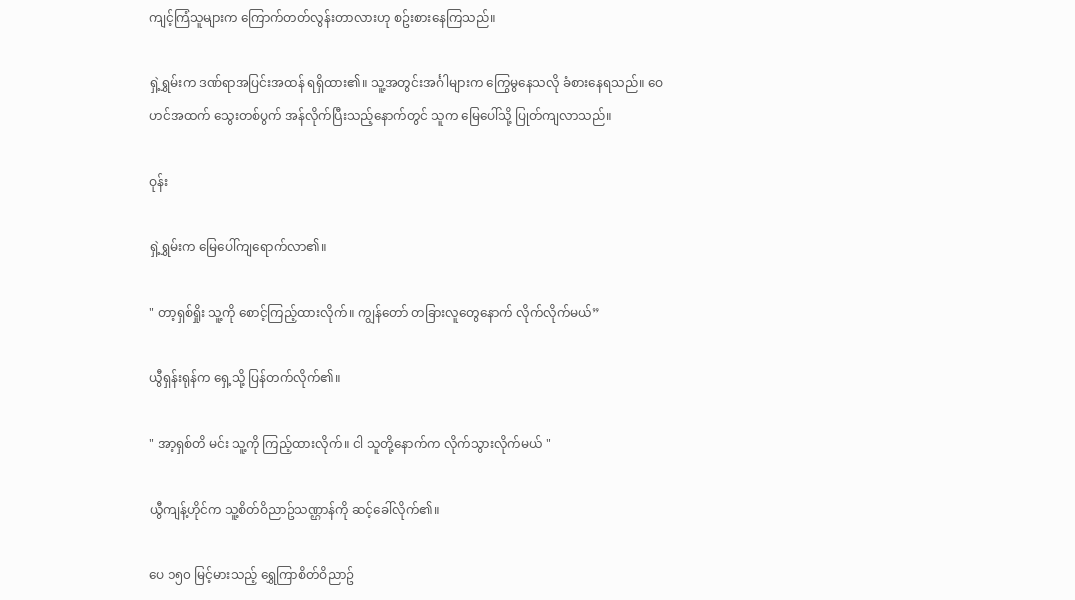ကျင့်ကြံသူများက ကြောက်တတ်လွန်းတာလားဟု စဥ်းစားနေကြသည်။

ရှဲ့ရွှမ်းက ဒဏ်ရာအပြင်းအထန် ရရှိထား၏။ သူ့အတွင်းအင်္ဂါများက ကြွေမွနေသလို ခံစားနေရသည်။ ဝေဟင်အထက် သွေးတစ်ပွက် အန်လိုက်ပြီးသည့်နောက်တွင် သူက မြေပေါ်သို့ ပြုတ်ကျလာသည်။

ဝုန်း

ရှဲ့ရွှမ်းက မြေပေါ်ကျရောက်လာ၏။

" တာ့ရှစ်ရှိုး သူ့ကို စောင့်ကြည့်ထားလိုက်။ ကျွန်တော် တခြားလူတွေနောက် လိုက်လိုက်မယ်”

ယွီရှန်းရုန်က ရှေ့သို့ ပြန်တက်လိုက်၏။

" အာ့ရှစ်တိ မင်း သူ့ကို ကြည့်ထားလိုက်။ ငါ သူတို့နောက်က လိုက်သွားလိုက်မယ် "

ယွီကျန့်ဟိုင်က သူ့စိတ်ဝိညာဥ်သဏ္ဌာန်ကို ဆင့်ခေါ်လိုက်၏။

ပေ ၁၅၀ မြင့်မားသည့် ရွှေကြာစိတ်ဝိညာဥ်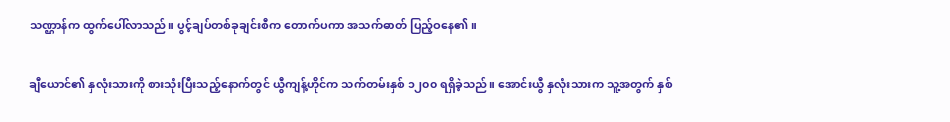သဏ္ဌာန်က ထွက်ပေါ်လာသည်။ ပွင့်ချပ်တစ်ခုချင်းစီက တောက်ပကာ အသက်ဓာတ် ပြည့်ဝနေ၏။

ချီယောင်၏ နှလုံးသားကို စားသုံးပြီးသည့်နောက်တွင် ယွီကျန့်ဟိုင်က သက်တမ်းနှစ် ၁၂၀၀ ရရှိခဲ့သည်။ အောင်းယွီ နှလုံးသားက သူ့အတွက် နှစ်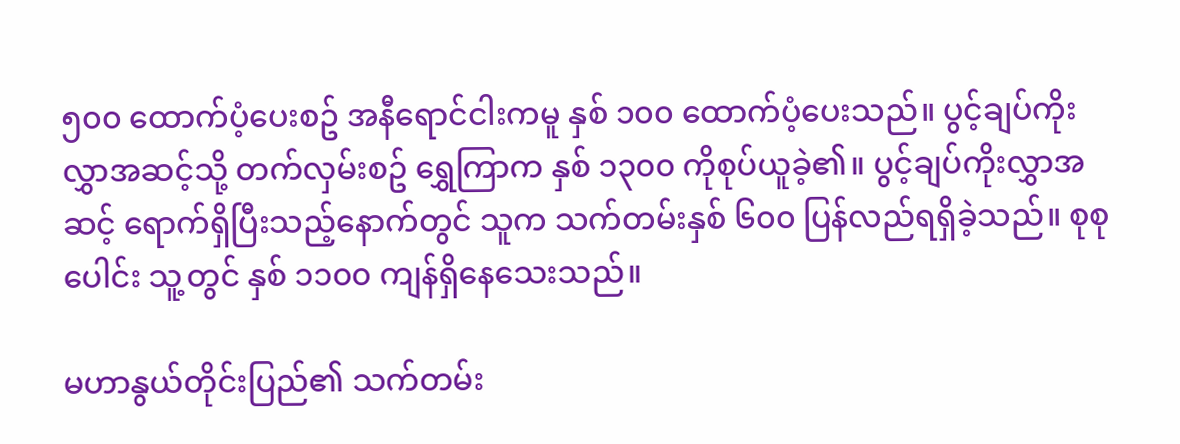၅၀၀ ထောက်ပံ့ပေးစဥ် အနီရောင်ငါးကမူ နှစ် ၁၀၀ ထောက်ပံ့ပေးသည်။ ပွင့်ချပ်ကိုးလွှာအဆင့်သို့ တက်လှမ်းစဥ် ရွှေကြာက နှစ် ၁၃၀၀ ကိုစုပ်ယူခဲ့၏။ ပွင့်ချပ်ကိုးလွှာအဆင့် ရောက်ရှိပြီးသည့်နောက်တွင် သူက သက်တမ်းနှစ် ၆၀၀ ပြန်လည်ရရှိခဲ့သည်။ စုစုပေါင်း သူ့တွင် နှစ် ၁၁၀၀ ကျန်ရှိနေသေးသည်။

မဟာနွယ်တိုင်းပြည်၏ သက်တမ်း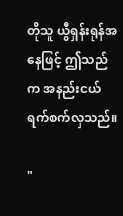တိုသူ ယွီရှန်းရုန်အနေဖြင့် ဤသည်က အနည်းငယ် ရက်စက်လှသည်။

"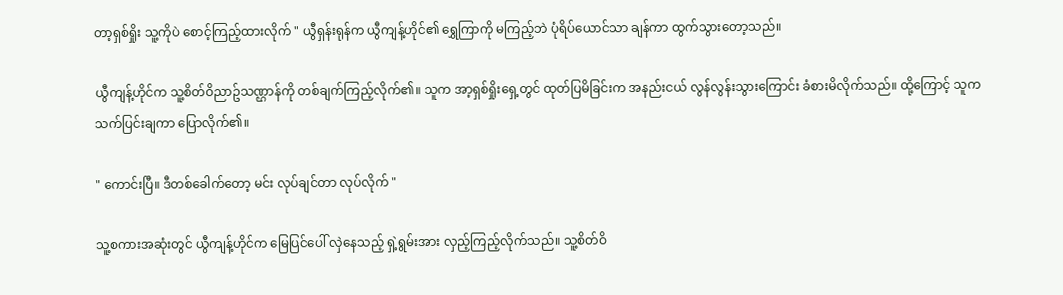တာ့ရှစ်ရှိုး သူ့ကိုပဲ စောင့်ကြည့်ထားလိုက် " ယွီရှန်းရုန်က ယွီကျန့်ဟိုင်၏ ရွှေကြာကို မကြည့်ဘဲ ပုံရိပ်ယောင်သာ ချန်ကာ ထွက်သွားတော့သည်။

ယွီကျန့်ဟိုင်က သူ့စိတ်ဝိညာဥ်သဏ္ဌာန်ကို တစ်ချက်ကြည့်လိုက်၏။ သူက အာ့ရှစ်ရှိုးရှေ့တွင် ထုတ်ပြမိခြင်းက အနည်းငယ် လွန်လွန်းသွားကြောင်း ခံစားမိလိုက်သည်။ ထို့ကြောင့် သူက သက်ပြင်းချကာ ပြောလိုက်၏။

" ကောင်းပြီ။ ဒီတစ်ခေါက်တော့ မင်း လုပ်ချင်တာ လုပ်လိုက် "

သူ့စကားအဆုံးတွင် ယွီကျန့်ဟိုင်က မြေပြင်ပေါ် လှဲနေသည့် ရှဲ့ရွမ်းအား လှည့်ကြည့်လိုက်သည်။ သူ့စိတ်ဝိ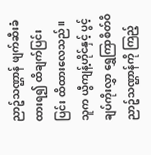ညာဥ်သဏ္ဌာန် ဖျက်ဆီးခံထားရ၍ ထိချက်ပြင်းပြင်း ထိထားလေသည်။ သူက ယွီကျန့်ဟိုင်နှင့် ပွင့်ချပ်ကိုးလွှာ ရွှေကြာစိတ်ဝိညာဥ်သဏ္ဌာန်ကို ကြည့်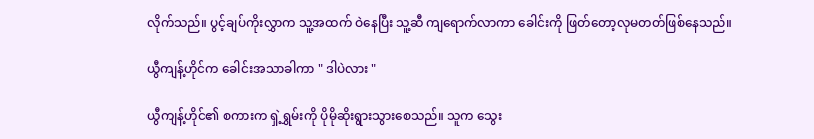လိုက်သည်။ ပွင့်ချပ်ကိုးလွှာက သူ့အထက် ဝဲနေပြီး သူ့ဆီ ကျရောက်လာကာ ခေါင်းကို ဖြတ်တော့လုမတတ်ဖြစ်နေသည်။

ယွီကျန့်ဟိုင်က ခေါင်းအသာခါကာ " ဒါပဲလား "

ယွီကျန့်ဟိုင်၏ စကားက ရှဲ့ရွှမ်းကို ပိုမိုဆိုးရွားသွားစေသည်။ သူက သွေး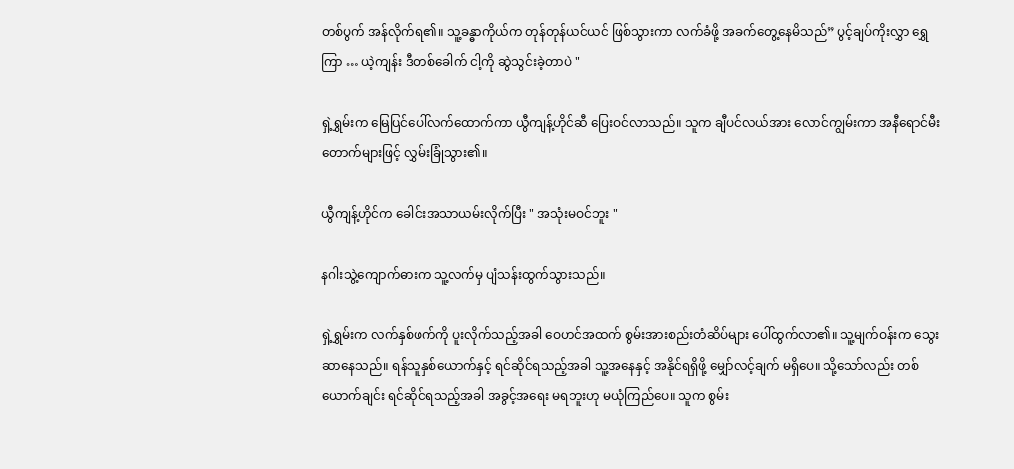တစ်ပွက် အန်လိုက်ရ၏။ သူ့ခန္ဓာကိုယ်က တုန်တုန်ယင်ယင် ဖြစ်သွားကာ လက်ခံဖို့ အခက်တွေ့နေမိသည်” ပွင့်ချပ်ကိုးလွှာ ရွှေကြာ … ယဲ့ကျန်း ဒီတစ်ခေါက် ငါ့ကို ဆွဲသွင်းခဲ့တာပဲ "

ရှဲ့ရွှမ်းက မြေပြင်ပေါ်လက်ထောက်ကာ ယွီကျန့်ဟိုင်ဆီ ပြေးဝင်လာသည်။ သူက ချီပင်လယ်အား လောင်ကျွမ်းကာ အနီရောင်မီးတောက်များဖြင့် လွှမ်းခြုံသွား၏။

ယွီကျန့်ဟိုင်က ခေါင်းအသာယမ်းလိုက်ပြီး " အသုံးမဝင်ဘူး "

နဂါးသွဲ့ကျောက်ဓားက သူ့လက်မှ ပျံသန်းထွက်သွားသည်။

ရှဲ့ရွှမ်းက လက်နှစ်ဖက်ကို ပူးလိုက်သည့်အခါ ဝေဟင်အထက် စွမ်းအားစည်းတံဆိပ်များ ပေါ်ထွက်လာ၏။ သူ့မျက်ဝန်းက သွေးဆာနေသည်။ ရန်သူနှစ်ယောက်နှင့် ရင်ဆိုင်ရသည့်အခါ သူ့အနေနှင့် အနိုင်ရရှိဖို့ မျှော်လင့်ချက် မရှိပေ။ သို့သော်လည်း တစ်ယောက်ချင်း ရင်ဆိုင်ရသည့်အခါ အခွင့်အရေး မရဘူးဟု မယုံကြည်ပေ။ သူက စွမ်း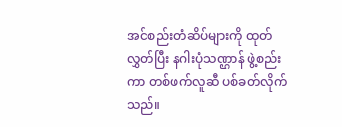အင်စည်းတံဆိပ်များကို ထုတ်လွှတ်ပြီး နဂါးပုံသဏ္ဌာန် ဖွဲ့စည်းကာ တစ်ဖက်လူဆီ ပစ်ခတ်လိုက်သည်။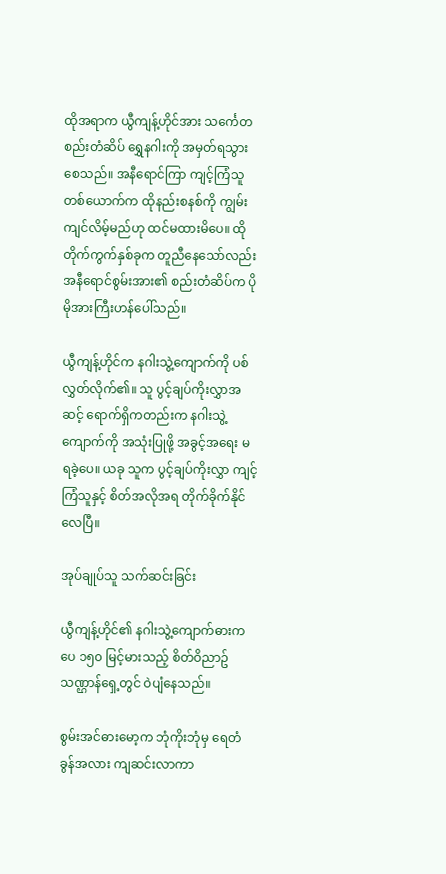ထိုအရာက ယွီကျန့်ဟိုင်အား သင်္ကေတစည်းတံဆိပ် ရွှေနဂါးကို အမှတ်ရသွားစေသည်။ အနီရောင်ကြာ ကျင့်ကြံသူတစ်ယောက်က ထိုနည်းစနစ်ကို ကျွမ်းကျင်လိမ့်မည်ဟု ထင်မထားမိပေ။ ထိုတိုက်ကွက်နှစ်ခုက တူညီနေသော်လည်း အနီရောင်စွမ်းအား၏ စည်းတံဆိပ်က ပိုမိုအားကြီးဟန်ပေါ်သည်။

ယွီကျန့်ဟိုင်က နဂါးသွဲ့ကျောက်ကို ပစ်လွှတ်လိုက်၏။ သူ ပွင့်ချပ်ကိုးလွှာအဆင့် ရောက်ရှိကတည်းက နဂါးသွဲ့ကျောက်ကို အသုံးပြုဖို့ အခွင့်အရေး မရခဲ့ပေ။ ယခု သူက ပွင့်ချပ်ကိုးလွှာ ကျင့်ကြံသူနှင့် စိတ်အလိုအရ တိုက်ခိုက်နိုင်လေပြီ။

အုပ်ချုပ်သူ သက်ဆင်းခြင်း

ယွီကျန့်ဟိုင်၏ နဂါးသွဲ့ကျောက်ဓားက ပေ ၁၅၀ မြင့်မားသည့် စိတ်ဝိညာဥ်သဏ္ဌာန်ရှေ့တွင် ဝဲပျံနေသည်။

စွမ်းအင်ဓားမော့က ဘုံကိုးဘုံမှ ရေတံခွန်အလား ကျဆင်းလာကာ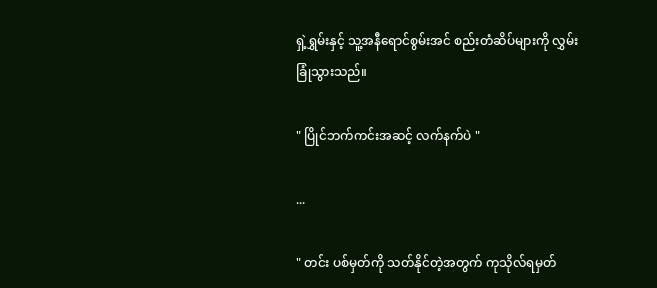ရှဲ့ရွှမ်းနှင့် သူ့အနီရောင်စွမ်းအင် စည်းတံဆိပ်များကို လွှမ်းခြုံသွားသည်။

" ပြိုင်ဘက်ကင်းအဆင့် လက်နက်ပဲ "

...

" တင်း ပစ်မှတ်ကို သတ်နိုင်တဲ့အတွက် ကုသိုလ်ရမှတ်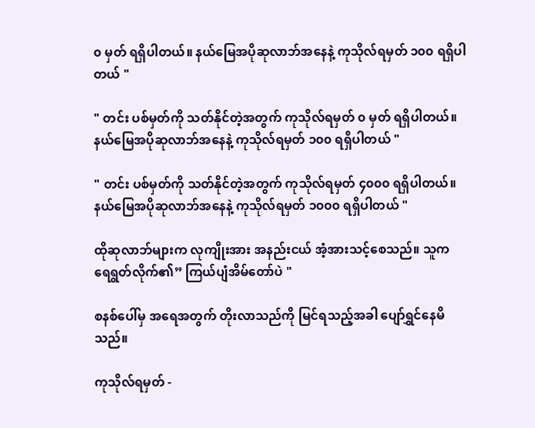၀ မှတ် ရရှိပါတယ်။ နယ်မြေအပိုဆုလာဘ်အနေနဲ့ ကုသိုလ်ရမှတ် ၁၀၀ ရရှိပါတယ် "

" တင်း ပစ်မှတ်ကို သတ်နိုင်တဲ့အတွက် ကုသိုလ်ရမှတ် ၀ မှတ် ရရှိပါတယ်။ နယ်မြေအပိုဆုလာဘ်အနေနဲ့ ကုသိုလ်ရမှတ် ၁၀၀ ရရှိပါတယ် "

" တင်း ပစ်မှတ်ကို သတ်နိုင်တဲ့အတွက် ကုသိုလ်ရမှတ် ၄၀၀၀ ရရှိပါတယ်။ နယ်မြေအပိုဆုလာဘ်အနေနဲ့ ကုသိုလ်ရမှတ် ၁၀၀၀ ရရှိပါတယ် "

ထိုဆုလာဘ်များက လုကျိုးအား အနည်းငယ် အံ့အားသင့်စေသည်။ သူက ရေရွတ်လိုက်၏” ကြယ်ပျံအိမ်တော်ပဲ "

စနစ်ပေါ်မှ အရေအတွက် တိုးလာသည်ကို မြင်ရသည့်အခါ ပျော်ရွှင်နေမိသည်။

ကုသိုလ်ရမှတ် -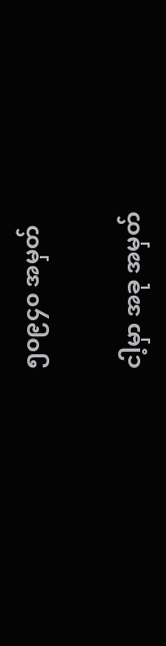၅၀၉၄၀ အမှတ်

ငါ့မှာ အခု အမှတ်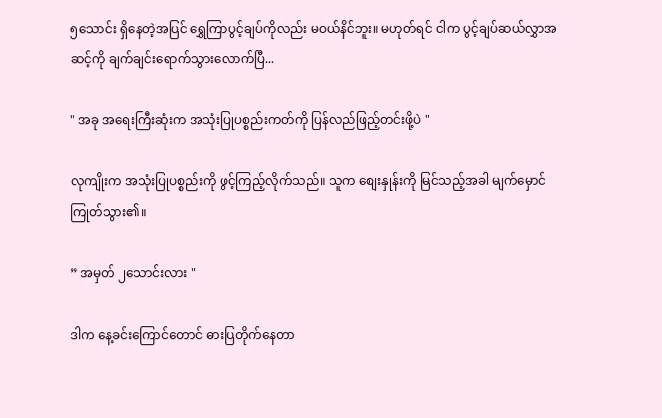၅သောင်း ရှိနေတဲ့အပြင် ရွှေကြာပွင့်ချပ်ကိုလည်း မဝယ်နိင်ဘူး။ မဟုတ်ရင် ငါက ပွင့်ချပ်ဆယ်လွှာအဆင့်ကို ချက်ချင်းရောက်သွားလောက်ပြီ...

" အခု အရေးကြီးဆုံးက အသုံးပြုပစ္စည်းကတ်ကို ပြန်လည်ဖြည့်တင်းဖို့ပဲ "

လုကျိုးက အသုံးပြုပစ္စည်းကို ဖွင့်ကြည့်လိုက်သည်။ သူက စျေးနှုန်းကို မြင်သည့်အခါ မျက်မှောင်ကြုတ်သွား၏။

” အမှတ် ၂သောင်းလား "

ဒါက နေ့ခင်းကြောင်တောင် ဓားပြတိုက်နေတာ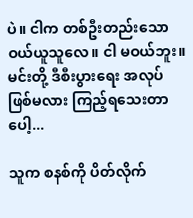ပဲ။ ငါက တစ်ဦးတည်းသော ဝယ်ယူသူလေ။ ငါ မဝယ်ဘူး။ မင်းတို့ ဒီစီးပွားရေး အလုပ်ဖြစ်မလား ကြည့်ရသေးတာပေါ့...

သူက စနစ်ကို ပိတ်လိုက်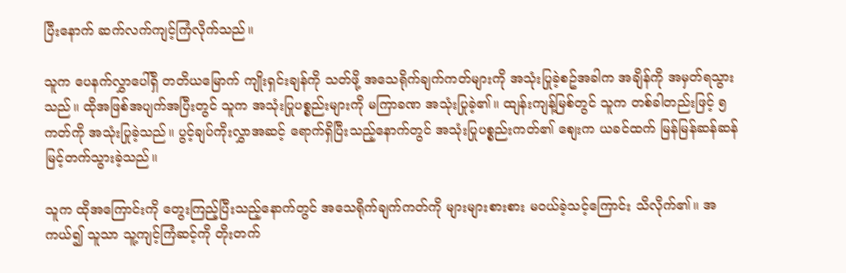ပြီးနောက် ဆက်လက်ကျင့်ကြံလိုက်သည်။

သူက ပေနက်လွှာပေါ်ရှိ တတိယမြောက် ကျိုးရှင်းချန်ကို သတ်ဖို့ အသေရိုက်ချက်ကတ်များကို အသုံးပြုခဲ့စဥ်အခါက အချိန်ကို အမှတ်ရသွားသည်။ ထိုအဖြစ်အပျက်အပြီးတွင် သူက အသုံးပြုပစ္စည်းများကို မကြာခဏ အသုံးပြုခဲ့၏။ ထျန်းကျန့်မြစ်တွင် သူက တစ်ခါတည်းဖြင့် ၅ကတ်ကို အသုံးပြုခဲ့သည်။ ပွင့်ချပ်ကိုးလွှာအဆင့် ရောက်ရှိပြီးသည့်နောက်တွင် အသုံးပြုပစ္စည်းကတ်၏ စျေးက ယခင်ထက် မြန်မြန်ဆန်ဆန် မြင့်တက်သွားခဲ့သည်။

သူက ထိုအကြောင်းကို တွေးကြည့်ပြီးသည့်နောက်တွင် အသေရိုက်ချက်ကတ်ကို များများစားစား မဝယ်ခဲ့သင့်ကြောင်း သိလိုက်၏။ အကယ်၍ သူသာ သူ့ကျင့်ကြံဆင့်ကို တိုးတက်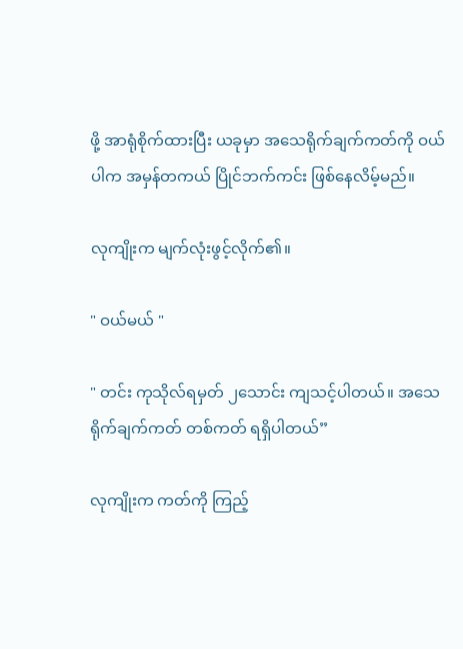ဖို့ အာရုံစိုက်ထားပြီး ယခုမှာ အသေရိုက်ချက်ကတ်ကို ဝယ်ပါက အမှန်တကယ် ပြိုင်ဘက်ကင်း ဖြစ်နေလိမ့်မည်။

လုကျိုးက မျက်လုံးဖွင့်လိုက်၏။

" ဝယ်မယ် "

" တင်း ကုသိုလ်ရမှတ် ၂သောင်း ကျသင့်ပါတယ်။ အသေရိုက်ချက်ကတ် တစ်ကတ် ရရှိပါတယ်”

လုကျိုးက ကတ်ကို ကြည့်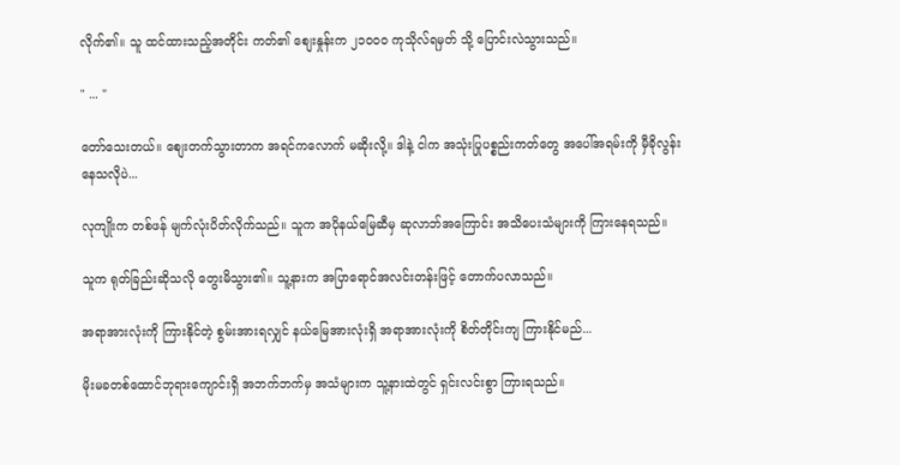လိုက်၏။ သူ ထင်ထားသည့်အတိုင်း ကတ်၏ စျေးနှုန်းက ၂၁၀၀၀ ကုသိုလ်ရမှတ် သို့ ပြောင်းလဲသွားသည်။

" ... "

တော်သေးတယ်။ စျေးတက်သွားတာက အရင်ကလောက် မဆိုးလို့။ ဒါနဲ့ ငါက အသုံးပြုပစ္စည်းကတ်တွေ အပေါ်အရမ်းကို မှီခိုလွန်းနေသလိုပဲ...

လုကျိုးက တစ်ဖန် မျက်လုံးပိတ်လိုက်သည်။ သူက အပိုနယ်မြေဆီမှ ဆုလာဘ်အကြောင်း အသိပေးသံများကို ကြားနေရသည်။

သူက ရုတ်ခြည်းဆိုသလို တွေးမိသွား၏။ သူ့နားက အပြာရောင်အလင်းတန်းဖြင့် တောက်ပလာသည်။

အရာအားလုံးကို ကြားနိုင်တဲ့ စွမ်းအားရလျှင် နယ်မြေအားလုံးရှိ အရာအားလုံးကို စိတ်တိုင်းကျ ကြားနိုင်မည်...

မိုးမခတစ်ထောင်ဘုရားကျောင်းရှိ အဘက်ဘက်မှ အသံများက သူ့နားထဲတွင် ရှင်းလင်းစွာ ကြားရသည်။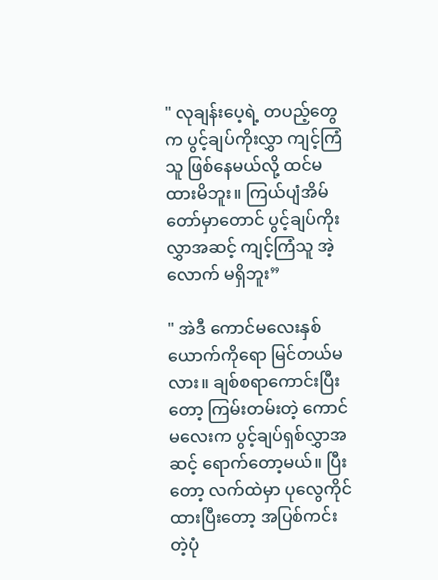" လုချန်းပေ့ရဲ့ တပည့်တွေက ပွင့်ချပ်ကိုးလွှာ ကျင့်ကြံသူ ဖြစ်နေမယ်လို့ ထင်မထားမိဘူး။ ကြယ်ပျံအိမ်တော်မှာတောင် ပွင့်ချပ်ကိုးလွှာအဆင့် ကျင့်ကြံသူ အဲ့လောက် မရှိဘူး”

" အဲဒီ ကောင်မလေးနှစ်ယောက်ကိုရော မြင်တယ်မလား။ ချစ်စရာကောင်းပြီးတော့ ကြမ်းတမ်းတဲ့ ကောင်မလေးက ပွင့်ချပ်ရှစ်လွှာအဆင့် ရောက်တော့မယ်။ ပြီးတော့ လက်ထဲမှာ ပုလွေကိုင်ထားပြီးတော့ အပြစ်ကင်းတဲ့ပုံ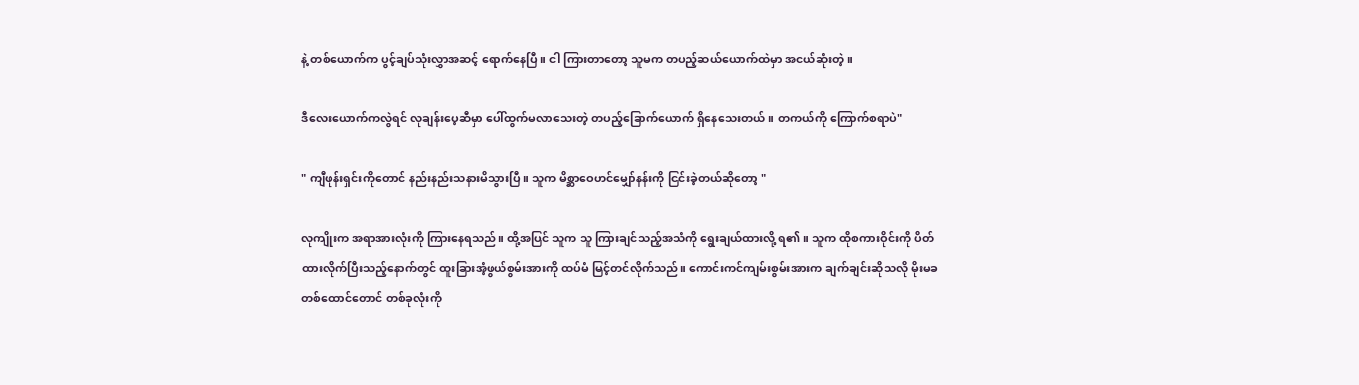နဲ့ တစ်ယောက်က ပွင့်ချပ်သုံးလွှာအဆင့် ရောက်နေပြီ။ ငါ ကြားတာတော့ သူမက တပည့်ဆယ်ယောက်ထဲမှာ အငယ်ဆုံးတဲ့။

ဒီလေးယောက်ကလွဲရင် လုချန်းပေ့ဆီမှာ ပေါ်ထွက်မလာသေးတဲ့ တပည့်ခြောက်ယောက် ရှိနေသေးတယ်။ တကယ်ကို ကြောက်စရာပဲ"

" ကျီဖုန်းရှင်းကိုတောင် နည်းနည်းသနားမိသွားပြီ။ သူက မိစ္ဆာဝေဟင်မျှော်နန်းကို ငြင်းခဲ့တယ်ဆိုတော့ "

လုကျိုးက အရာအားလုံးကို ကြားနေရသည်။ ထို့အပြင် သူက သူ ကြားချင်သည့်အသံကို ရွေးချယ်ထားလို့ ရ၏။ သူက ထိုစကားဝိုင်းကို ပိတ်ထားလိုက်ပြီးသည့်နောက်တွင် ထူးခြားအံ့ဖွယ်စွမ်းအားကို ထပ်မံ မြင့်တင်လိုက်သည်။ ကောင်းကင်ကျမ်းစွမ်းအားက ချက်ချင်းဆိုသလို မိုးမခတစ်ထောင်တောင် တစ်ခုလုံးကို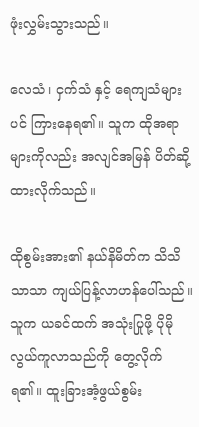ဖုံးလွှမ်းသွားသည်။

လေသံ၊ ငှက်သံ နှင့် ရေကျသံများပင် ကြားနေရ၏။ သူက ထိုအရာများကိုလည်း အလျင်အမြန် ပိတ်ဆို့ထားလိုက်သည်။

ထိုစွမ်းအား၏ နယ်နိမိတ်က သိသိသာသာ ကျယ်ပြန့်လာဟန်ပေါ်သည်။ သူက ယခင်ထက် အသုံးပြုဖို့ ပိုမိုလွယ်ကူလာသည်ကို တွေ့လိုက်ရ၏။ ထူးခြားအံ့ဖွယ်စွမ်း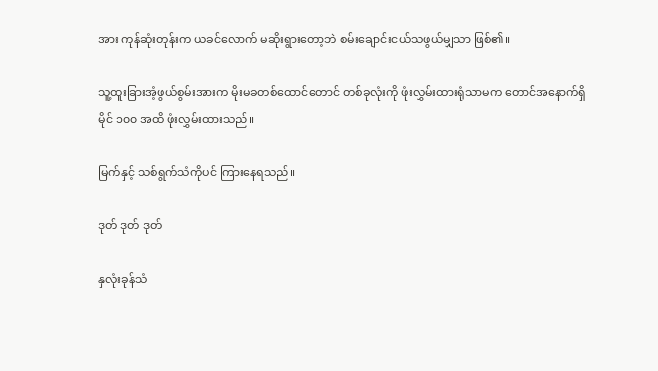အား ကုန်ဆုံးတုန်းက ယခင်လောက် မဆိုးရွားတော့ဘဲ စမ်းချောင်းငယ်သဖွယ်မျှသာ ဖြစ်၏။

သူ့ထူးခြားအံ့ဖွယ်စွမ်းအားက မိုးမခတစ်ထောင်တောင် တစ်ခုလုံးကို ဖုံးလွှမ်းထားရုံသာမက တောင်အနောက်ရှိ မိုင် ၁၀၀ အထိ ဖုံးလွှမ်းထားသည်။

မြက်နှင့် သစ်ရွက်သံကိုပင် ကြားနေရသည်။

ဒုတ် ဒုတ် ဒုတ်

နှလုံးခုန်သံ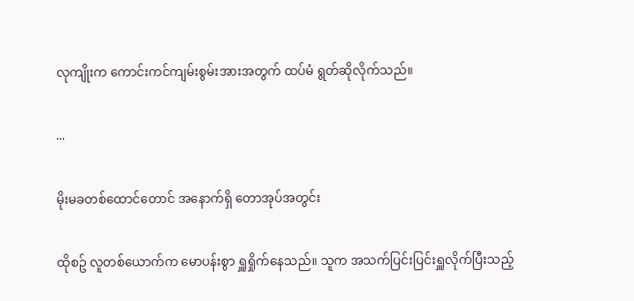လုကျိုးက ကောင်းကင်ကျမ်းစွမ်းအားအတွက် ထပ်မံ ရွတ်ဆိုလိုက်သည်။

...

မိုးမခတစ်ထောင်တောင် အနောက်ရှိ တောအုပ်အတွင်း

ထိုစဥ် လူတစ်ယောက်က မောပန်းစွာ ရှူရှိုက်နေသည်။ သူက အသက်ပြင်းပြင်းရှူလိုက်ပြီးသည့်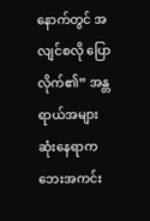နောက်တွင် အလျင်စလို ပြောလိုက်၏” အန္တရာယ်အများဆုံးနေရာက ဘေးအကင်း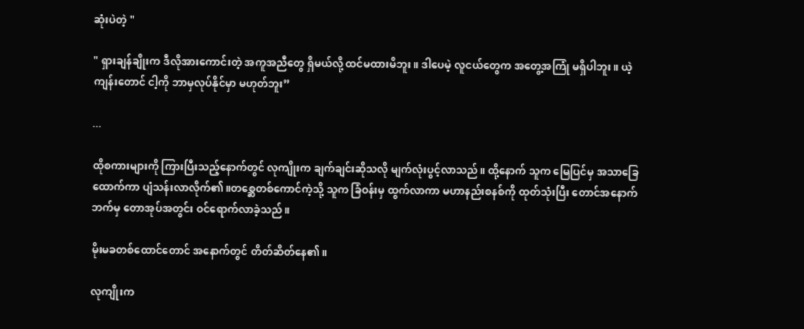ဆုံးပဲတဲ့ "

" ရှားချန်ချိုးက ဒီလိုအားကောင်းတဲ့ အကူအညီတွေ ရှိမယ်လို့ ထင်မထားမိဘူး။ ဒါပေမဲ့ လူငယ်တွေက အတွေ့အကြုံ မရှိပါဘူး။ ယဲ့ကျန်းတောင် ငါ့ကို ဘာမှလုပ်နိုင်မှာ မဟုတ်ဘူး”

...

ထိုစကားများကို ကြားပြီးသည့်နောက်တွင် လုကျိုးက ချက်ချင်းဆိုသလို မျက်လုံးပွင့်လာသည်။ ထို့နောက် သူက မြေပြင်မှ အသာခြေထောက်ကာ ပျံသန်းလာလိုက်၏။တစ္ဆေတစ်ကောင်ကဲ့သို့ သူက ခြံဝန်းမှ ထွက်လာကာ မဟာနည်းစနစ်ကို ထုတ်သုံးပြီး တောင်အနောက်ဘက်မှ တောအုပ်အတွင်း ဝင်ရောက်လာခဲ့သည်။

မိုးမခတစ်ထောင်တောင် အနောက်တွင် တိတ်ဆိတ်နေ၏။

လုကျိုးက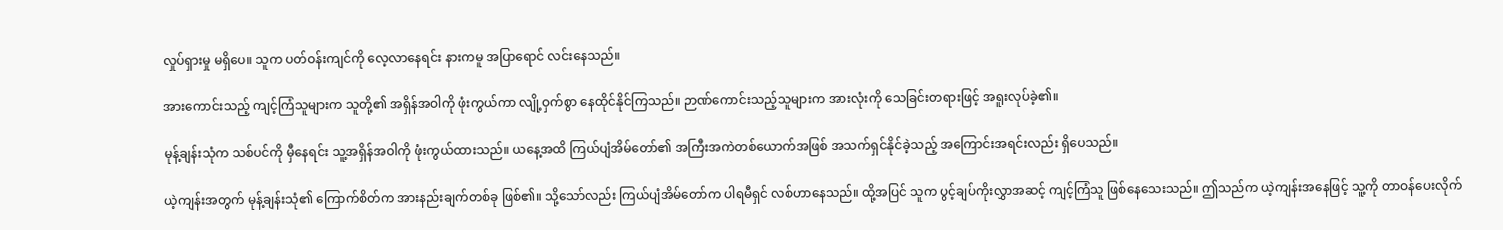လှုပ်ရှားမှု မရှိပေ။ သူက ပတ်ဝန်းကျင်ကို လေ့လာနေရင်း နားကမူ အပြာရောင် လင်းနေသည်။

အားကောင်းသည့် ကျင့်ကြံသူများက သူတို့၏ အရှိန်အဝါကို ဖုံးကွယ်ကာ လျို့ဝှက်စွာ နေထိုင်နိုင်ကြသည်။ ဉာဏ်ကောင်းသည့်သူများက အားလုံးကို သေခြင်းတရားဖြင့် အရူးလုပ်ခဲ့၏။

မုန့်ချန်းသုံက သစ်ပင်ကို မှီနေရင်း သူ့အရှိန်အဝါကို ဖုံးကွယ်ထားသည်။ ယနေ့အထိ ကြယ်ပျံအိမ်တော်၏ အကြီးအကဲတစ်ယောက်အဖြစ် အသက်ရှင်နိုင်ခဲ့သည့် အကြောင်းအရင်းလည်း ရှိပေသည်။

ယဲ့ကျန်းအတွက် မုန့်ချန်းသုံ၏ ကြောက်စိတ်က အားနည်းချက်တစ်ခု ဖြစ်၏။ သို့သော်လည်း ကြယ်ပျံအိမ်တော်က ပါရမီရှင် လစ်ဟာနေသည်။ ထို့အပြင် သူက ပွင့်ချပ်ကိုးလွှာအဆင့် ကျင့်ကြံသူ ဖြစ်နေသေးသည်။ ဤသည်က ယဲ့ကျန်းအနေဖြင့် သူ့ကို တာဝန်ပေးလိုက်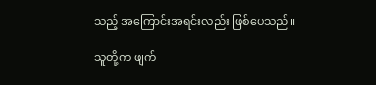သည့် အကြောင်းအရင်းလည်း ဖြစ်ပေသည်။

သူတို့က ဖျက်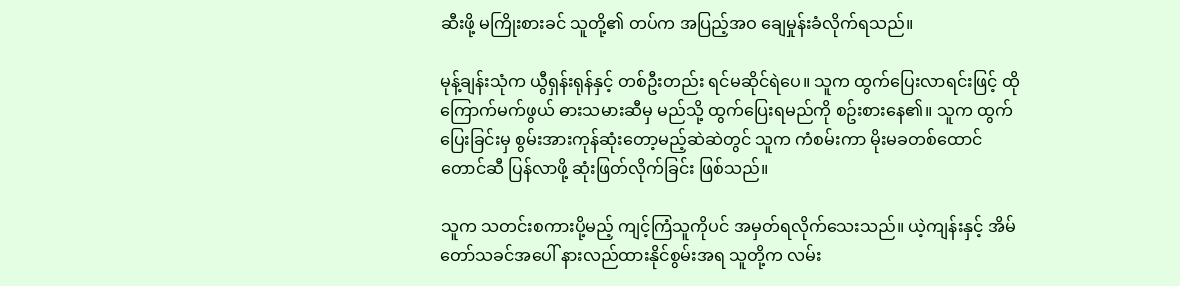ဆီးဖို့ မကြိုးစားခင် သူတို့၏ တပ်က အပြည့်အဝ ချေမှုန်းခံလိုက်ရသည်။

မုန့်ချန်းသုံက ယွီရှန်းရုန်နှင့် တစ်ဦးတည်း ရင်မဆိုင်ရဲပေ။ သူက ထွက်ပြေးလာရင်းဖြင့် ထိုကြောက်မက်ဖွယ် ဓားသမားဆီမှ မည်သို့ ထွက်ပြေးရမည်ကို စဥ်းစားနေ၏။ သူက ထွက်ပြေးခြင်းမှ စွမ်းအားကုန်ဆုံးတော့မည့်ဆဲဆဲတွင် သူက ကံစမ်းကာ မိုးမခတစ်ထောင်တောင်ဆီ ပြန်လာဖို့ ဆုံးဖြတ်လိုက်ခြင်း ဖြစ်သည်။

သူက သတင်းစကားပို့မည့် ကျင့်ကြံသူကိုပင် အမှတ်ရလိုက်သေးသည်။ ယဲ့ကျန်းနှင့် အိမ်တော်သခင်အပေါ် နားလည်ထားနိုင်စွမ်းအရ သူတို့က လမ်း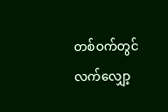တစ်ဝက်တွင် လက်လျှော့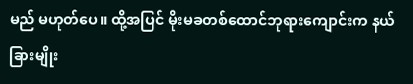မည် မဟုတ်ပေ။ ထို့အပြင် မိုးမခတစ်ထောင်ဘုရားကျောင်းက နယ်ခြားမျိုး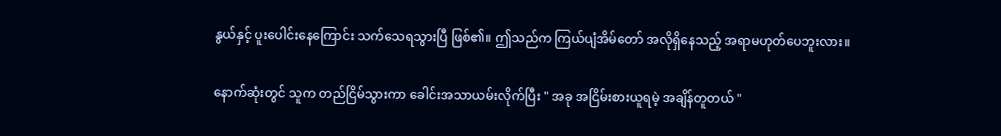နွယ်နှင့် ပူးပေါင်းနေကြောင်း သက်သေရသွားပြီ ဖြစ်၏။ ဤသည်က ကြယ်ပျံအိမ်တော် အလိုရှိနေသည့် အရာမဟုတ်ပေဘူးလား။

နောက်ဆုံးတွင် သူက တည်ငြိမ်သွားကာ ခေါင်းအသာယမ်းလိုက်ပြီး " အခု အငြိမ်းစားယူရမဲ့ အချိန်တူတယ် "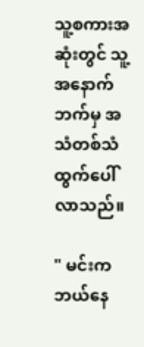သူ့စကားအဆုံးတွင် သူ့အနောက်ဘက်မှ အသံတစ်သံ ထွက်ပေါ်လာသည်။

" မင်းက ဘယ်နေ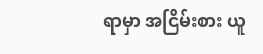ရာမှာ အငြိမ်းစား ယူ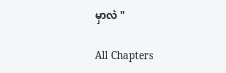မှာလဲ "

All Chapters